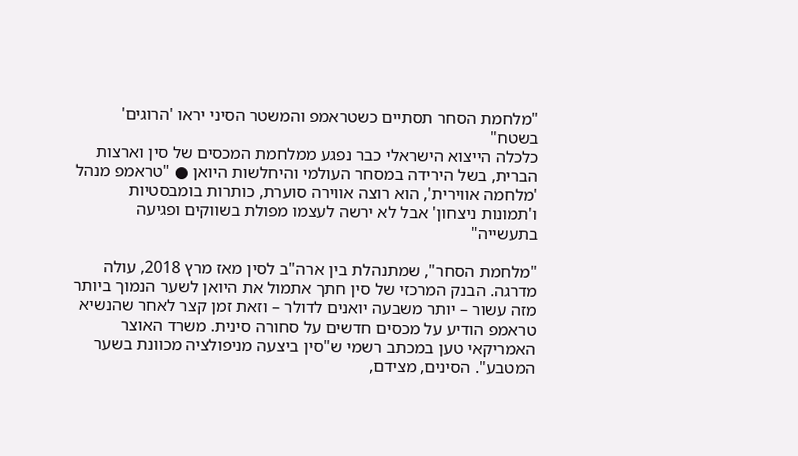"מלחמת הסחר תסתיים כשטראמפ והמשטר הסיני יראו 'הרוגים' בשטח"
כלכלה הייצוא הישראלי כבר נפגע ממלחמת המכסים של סין וארצות הברית, בשל הירידה במסחר העולמי והיחלשות היואן ● "טראמפ מנהל 'מלחמה אווירית', הוא רוצה אווירה סוערת, כותרות בומבסטיות ו'תמונות ניצחון' אבל לא ירשה לעצמו מפולת בשווקים ופגיעה בתעשייה"

"מלחמת הסחר", שמתנהלת בין ארה"ב לסין מאז מרץ 2018, עולה מדרגה. הבנק המרכזי של סין חתך אתמול את היואן לשער הנמוך ביותר מזה עשור – יותר משבעה יואנים לדולר – וזאת זמן קצר לאחר שהנשיא טראמפ הודיע על מכסים חדשים על סחורה סינית. משרד האוצר האמריקאי טען במכתב רשמי ש"סין ביצעה מניפולציה מכוונת בשער המטבע". הסינים, מצידם,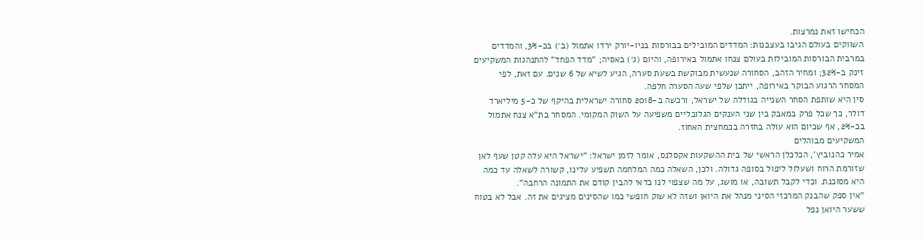הכחישו זאת נמרצות.
השווקים בעולם הגיבו בעצבנות: המדדים המובילים בבורסות בניו-יורק ירדו אתמול (ב׳) בכ-3%, והמדדים במרבית הבורסות המובילות בעולם צנחו אתמול באירופה, והיום (ג׳) באסיה; "מדד הפחד" להתנהגות המשקיעים זינק ב-32%; ומחיר הזהב, הסחורה שנעשית מבוקשת בשעת סערה, הגיע לשיא של 6 שנים. עם זאת, לפי המסחר הרגוע הבוקר באירופה, ייתכן שלפי שעה הסערה חלפה.
סין היא שותפת הסחר השנייה בגודלה של ישראל, ורכשה ב-2018 סחורה ישראלית בהיקף של כ-5 מיליארד דולר, כך שכל פרק במאבק בין שני הענקים הגלובליים משפיעה על השוק המקומי. המסחר בת"א צנח אתמול בכ-2%, אף שכיום הוא עולה בחזרה בכמחצית האחוז.
המשקיעים מבוהלים
אמיר כהנוביץ', הכלכלן הראשי של בית ההשקעות אקסלנס, אומר לזמן ישראל: "ישראל היא עלה קטן שעף לאן שזורמת הרוח ושעלול ליפול בסופה גדולה. ולכן, השאלה כמה המלחמה תשפיע עלינו, קשורה לשאלה עד כמה היא מסוכנת. וכדי לקבל תשובה, או מושג, על מה שצפוי לנו כדאי להבין קודם את התמונה הרחבה".
"אין ספק שהבנק המרכזי הסיני מנהל את היואן ושזה לא שוק חופשי כמו שהסינים מציגים את זה. אבל לא בטוח ששער היואן נפל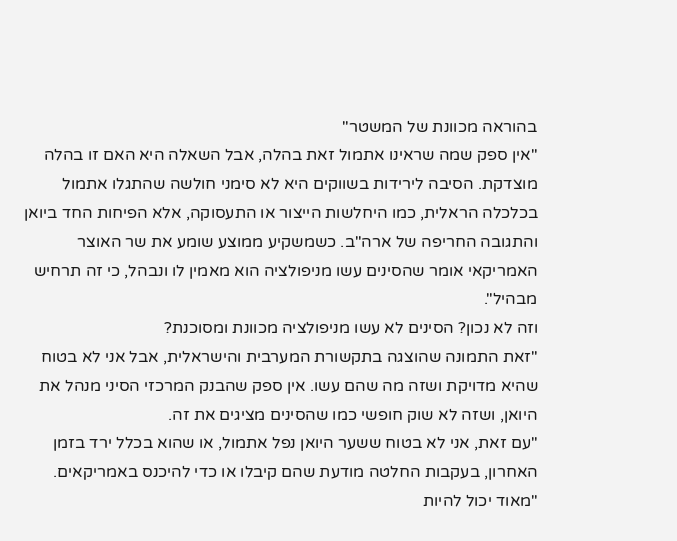בהוראה מכוונת של המשטר"
"אין ספק שמה שראינו אתמול זאת בהלה, אבל השאלה היא האם זו בהלה מוצדקת. הסיבה לירידות בשווקים היא לא סימני חולשה שהתגלו אתמול בכלכלה הראלית, כמו היחלשות הייצור או התעסוקה, אלא הפיחות החד ביואן והתגובה החריפה של ארה"ב. כשמשקיע ממוצע שומע את שר האוצר האמריקאי אומר שהסינים עשו מניפולציה הוא מאמין לו ונבהל, כי זה תרחיש מבהיל".
וזה לא נכון? הסינים לא עשו מניפולציה מכוונת ומסוכנת?
"זאת התמונה שהוצגה בתקשורת המערבית והישראלית, אבל אני לא בטוח שהיא מדויקת ושזה מה שהם עשו. אין ספק שהבנק המרכזי הסיני מנהל את היואן, ושזה לא שוק חופשי כמו שהסינים מציגים את זה.
"עם זאת, אני לא בטוח ששער היואן נפל אתמול, או שהוא בכלל ירד בזמן האחרון, בעקבות החלטה מודעת שהם קיבלו או כדי להיכנס באמריקאים.
"מאוד יכול להיות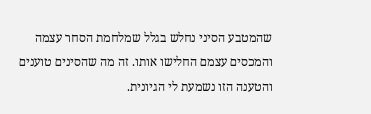שהמטבע הסיני נחלש בגלל שמלחמת הסחר עצמה והמכסים עצמם החלישו אותו. זה מה שהסינים טוענים והטענה הזו נשמעת לי הגיונית.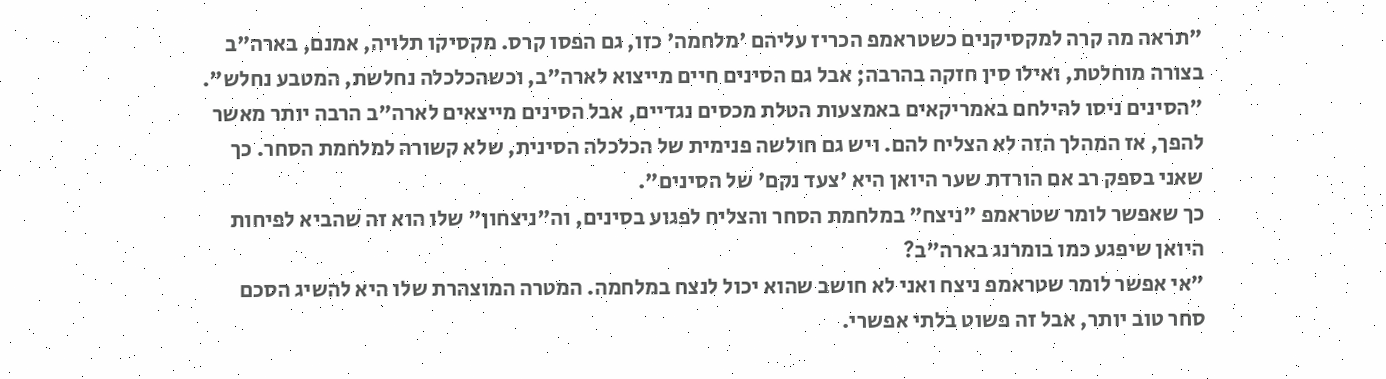"תראה מה קרה למקסיקנים כשטראמפ הכריז עליהם 'מלחמה' כזו, גם הפסו קרס. מקסיקו תלויה, אמנם, בארה"ב בצורה מוחלטת, ואילו סין חזקה בהרבה; אבל גם הסינים חיים מייצוא לארה"ב, וכשהכלכלה נחלשת, המטבע נחלש".
"הסינים ניסו להילחם באמריקאים באמצעות הטלת מכסים נגדיים, אבל הסינים מייצאים לארה"ב הרבה יותר מאשר להפך, אז המהלך הזה לא הצליח להם. ויש גם חולשה פנימית של הכלכלה הסינית, שלא קשורה למלחמת הסחר. כך שאני בספק רב אם הורדת שער היואן היא 'צעד נקם' של הסינים".
כך שאפשר לומר שטראמפ "ניצח" במלחמת הסחר והצליח לפגוע בסינים, וה"ניצחון" שלו הוא זה שהביא לפיחות היואן שיפגע כמו בומרנג בארה"ב?
"אי אפשר לומר שטראמפ ניצח ואני לא חושב שהוא יכול לנצח במלחמה. המטרה המוצהרת שלו היא להשיג הסכם סחר טוב יותר, אבל זה פשוט בלתי אפשרי.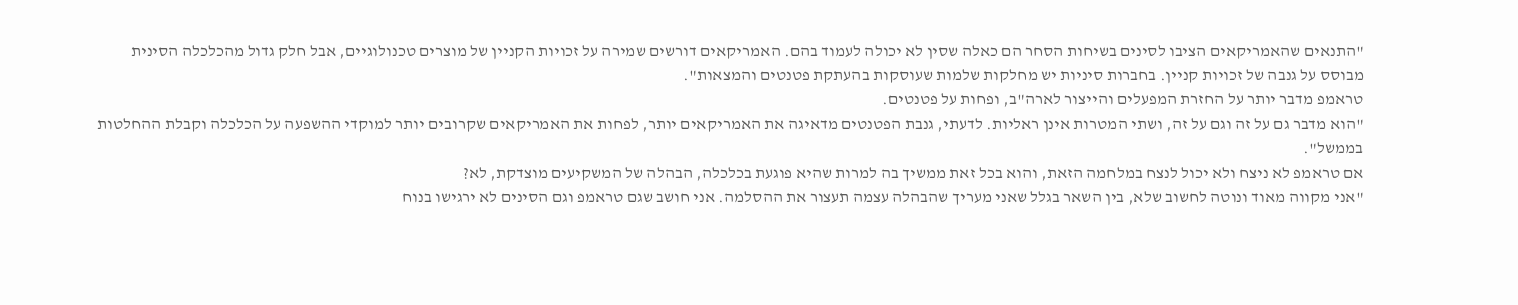"התנאים שהאמריקאים הציבו לסינים בשיחות הסחר הם כאלה שסין לא יכולה לעמוד בהם. האמריקאים דורשים שמירה על זכויות הקניין של מוצרים טכנולוגיים, אבל חלק גדול מהכלכלה הסינית מבוסס על גנבה של זכויות קניין. בחברות סיניות יש מחלקות שלמות שעוסקות בהעתקת פטנטים והמצאות".
טראמפ מדבר יותר על החזרת המפעלים והייצור לארה"ב, ופחות על פטנטים.
"הוא מדבר גם על זה וגם על זה, ושתי המטרות אינן ראליות. לדעתי, גנבת הפטנטים מדאיגה את האמריקאים יותר, לפחות את האמריקאים שקרובים יותר למוקדי ההשפעה על הכלכלה וקבלת ההחלטות בממשל".
אם טראמפ לא ניצח ולא יכול לנצח במלחמה הזאת, והוא בכל זאת ממשיך בה למרות שהיא פוגעת בכלכלה, הבהלה של המשקיעים מוצדקת, לא?
"אני מקווה מאוד ונוטה לחשוב שלא, בין השאר בגלל שאני מעריך שהבהלה עצמה תעצור את ההסלמה. אני חושב שגם טראמפ וגם הסינים לא ירגישו בנוח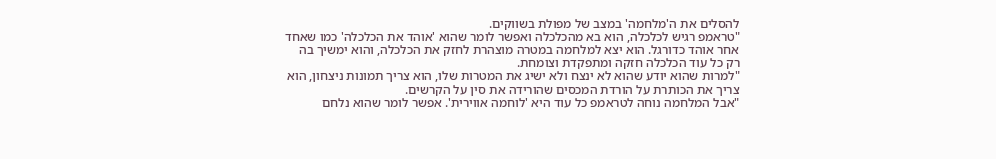להסלים את ה'מלחמה' במצב של מפולת בשווקים.
"טראמפ רגיש לכלכלה, הוא בא מהכלכלה ואפשר לומר שהוא 'אוהד את הכלכלה' כמו שאחד אחר אוהד כדורגל. הוא יצא למלחמה במטרה מוצהרת לחזק את הכלכלה, והוא ימשיך בה רק כל עוד הכלכלה חזקה ומתפקדת וצומחת.
"למרות שהוא יודע שהוא לא ינצח ולא ישיג את המטרות שלו, הוא צריך תמונות ניצחון, הוא צריך את הכותרת על הורדת המכסים שהורידה את סין על הקרשים.
"אבל המלחמה נוחה לטראמפ כל עוד היא 'לוחמה אווירית'. אפשר לומר שהוא נלחם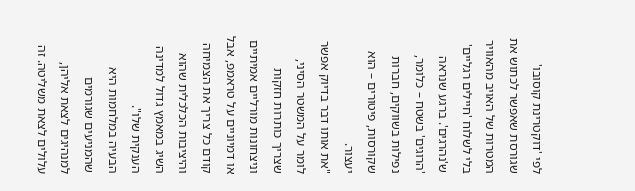לפי 'דוקטרינת קוסובו' שגורסת שאפשר לכתוש את המטרות של האויב מהאוויר בלי לשלוח 'חיילים רגליים' ש'נהרגים'. ברגע שנראה 'הרוגים' בשטח – כלומר, נפילות בשווקים, חברות שקורסות, פיטורים – הוא יעצור.
"את אותו דבר בדיוק אפשר לומר על המשטר הסיני, שצריך כותרות חזקות וניצחונות מורליים אמיתיים או דמיוניים על טראמפ, אבל קודם כל צריך את הצמיחה והיציבות הכלכלית שהוא השיג במאמץ גדול למדינה הענקית שלו".
הבעיה במלחמות היא שהמניעים שגורמים למנהיגים לצאת אליהן, עלולים לצאת משליטה. זה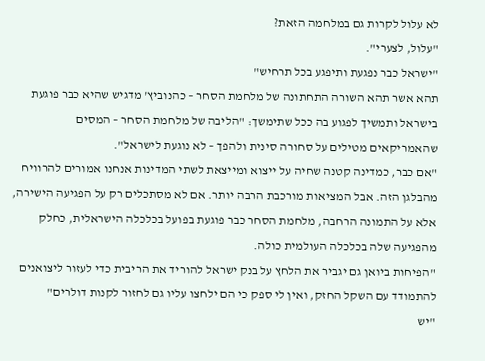לא עלול לקרות גם במלחמה הזאת?
"עלול, לצערי".
"ישראל כבר נפגעת ותיפגע בכל תרחיש"
תהא אשר תהא השורה התחתונה של מלחמת הסחר – כהנוביץ' מדגיש שהיא כבר פוגעת בישראל ותמשיך לפגוע בה ככל שתימשך: "הליבה של מלחמת הסחר – המסים שהאמריקאים מטילים על סחורה סינית ולהפך – לא נוגעת לישראל".
"אם כבר, כמדינה קטנה שחיה על ייצוא ומייצאת לשתי המדינות אנחנו אמורים להרוויח מהבלגן הזה. אבל המציאות מורכבת הרבה יותר. אם לא מסתכלים רק על הפגיעה הישירה, אלא על התמונה הרחבה, מלחמת הסחר כבר פוגעת בפועל בכלכלה הישראלית, כחלק מהפגיעה שלה בכלכלה העולמית כולה.
"הפיחות ביואן גם יגביר את הלחץ על בנק ישראל להוריד את הריבית כדי לעזור ליצואנים להתמודד עם השקל החזק, ואין לי ספק כי הם ילחצו עליו גם לחזור לקנות דולרים"
"יש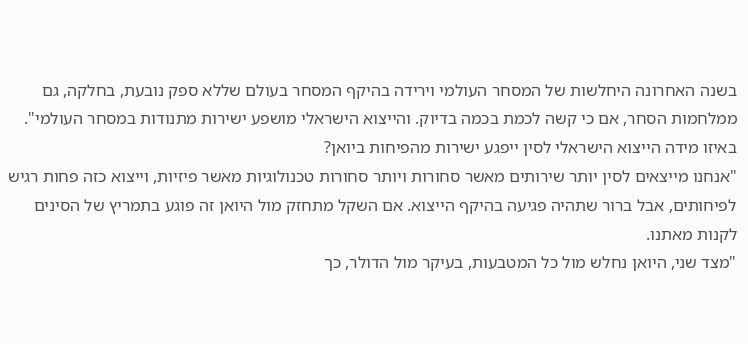בשנה האחרונה היחלשות של המסחר העולמי וירידה בהיקף המסחר בעולם שללא ספק נובעת, בחלקה, גם ממלחמות הסחר, אם כי קשה לכמת בכמה בדיוק. והייצוא הישראלי מושפע ישירות מתנודות במסחר העולמי".
באיזו מידה הייצוא הישראלי לסין ייפגע ישירות מהפיחות ביואן?
"אנחנו מייצאים לסין יותר שירותים מאשר סחורות ויותר סחורות טכנולוגיות מאשר פיזיות, וייצוא כזה פחות רגיש לפיחותים, אבל ברור שתהיה פגיעה בהיקף הייצוא. אם השקל מתחזק מול היואן זה פוגע בתמריץ של הסינים לקנות מאתנו.
"מצד שני, היואן נחלש מול כל המטבעות, בעיקר מול הדולר, כך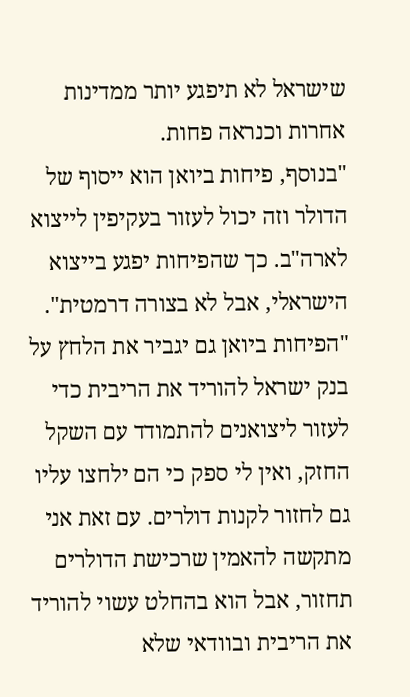שישראל לא תיפגע יותר ממדינות אחרות וכנראה פחות.
"בנוסף, פיחות ביואן הוא ייסוף של הדולר וזה יכול לעזור בעקיפין לייצוא לארה"ב. כך שהפיחות יפגע בייצוא הישראלי, אבל לא בצורה דרמטית".
"הפיחות ביואן גם יגביר את הלחץ על בנק ישראל להוריד את הריבית כדי לעזור ליצואנים להתמודד עם השקל החזק, ואין לי ספק כי הם ילחצו עליו גם לחזור לקנות דולרים. עם זאת אני מתקשה להאמין שרכישת הדולרים תחזור, אבל הוא בהחלט עשוי להוריד את הריבית ובוודאי שלא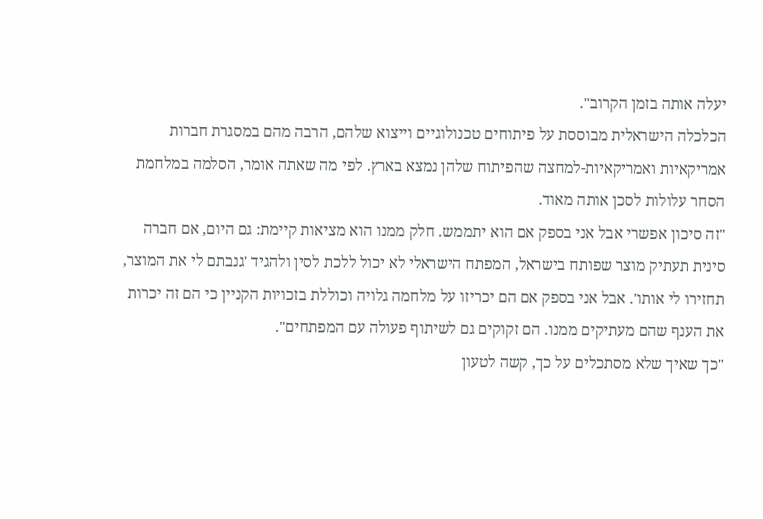יעלה אותה בזמן הקרוב".
הכלכלה הישראלית מבוססת על פיתוחים טכנולוגיים וייצוא שלהם, הרבה מהם במסגרת חברות אמריקאיות ואמריקאיות-למחצה שהפיתוח שלהן נמצא בארץ. לפי מה שאתה אומר, הסלמה במלחמת הסחר עלולות לסכן אותה מאוד.
"זה סיכון אפשרי אבל אני בספק אם הוא יתממש. חלק ממנו הוא מציאות קיימת: גם היום, אם חברה סינית תעתיק מוצר שפותח בישראל, המפתח הישראלי לא יכול ללכת לסין ולהגיד 'גנבתם לי את המוצר, תחזירו לי אותו'. אבל אני בספק אם הם יכריזו על מלחמה גלויה וכוללת בזכויות הקניין כי הם זה יכרות את הענף שהם מעתיקים ממנו. הם זקוקים גם לשיתוף פעולה עם המפתחים".
"כך שאיך שלא מסתכלים על כך, קשה לטעון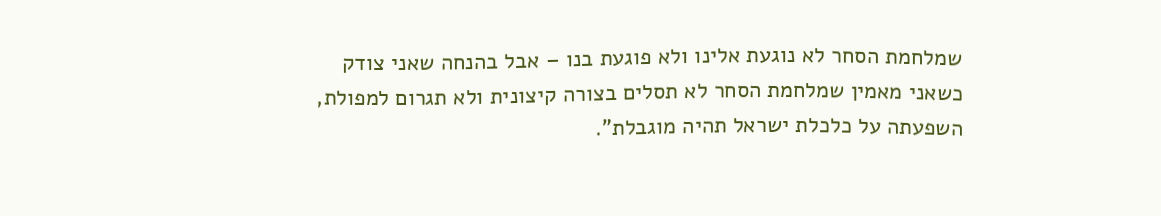שמלחמת הסחר לא נוגעת אלינו ולא פוגעת בנו – אבל בהנחה שאני צודק כשאני מאמין שמלחמת הסחר לא תסלים בצורה קיצונית ולא תגרום למפולת, השפעתה על כלכלת ישראל תהיה מוגבלת".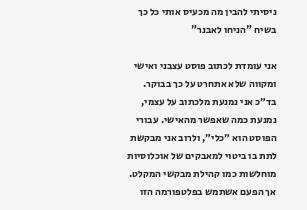ניסיתי להבין מה מכעיס אותי כל כך בשיח "הניחו לאבנר"

אני עומדת לכתוב פוסט עצבני ואישי ומקווה שלא אתחרט על כך בבוקר.
בד״כ אני נמנעת מלכתוב על עצמי, נמנעת כמה שאפשר מהאישי. עבורי הפוסט הוא ״כלי״, ולרוב אני מבקשת לתת בו ביטוי למאבקים של אוכלוסיות מוחלשות כמו קהילת מבקשי המקלט.
אך הפעם אשתמש בפלטפורמה הזו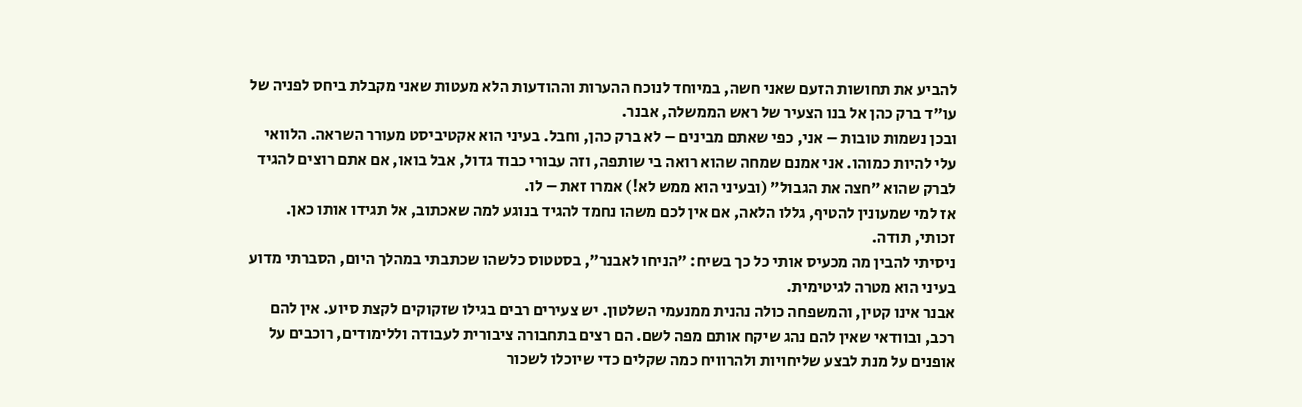להביע את תחושות הזעם שאני חשה, במיוחד לנוכח ההערות וההודעות הלא מעטות שאני מקבלת ביחס לפניה של עו״ד ברק כהן אל בנו הצעיר של ראש הממשלה, אבנר.
ובכן נשמות טובות – אני, כפי שאתם מבינים – לא ברק כהן, וחבל. בעיני הוא אקטיביסט מעורר השראה. הלוואי עלי להיות כמוהו. אני אמנם שמחה שהוא רואה בי שותפה, וזה עבורי כבוד גדול, אבל בואו, אם אתם רוצים להגיד לברק שהוא ״חצה את הגבול״ (ובעיני הוא ממש לא!) אמרו זאת – לו.
אז למי שמעונין להטיף, גללו הלאה, אם אין לכם משהו נחמד להגיד בנוגע למה שאכתוב, אל תגידו אותו כאן. זכותי, תודה.
ניסיתי להבין מה מכעיס אותי כל כך בשיח: ״הניחו לאבנר״, בסטטוס כלשהו שכתבתי במהלך היום, הסברתי מדוע בעיני הוא מטרה לגיטימית.
אבנר אינו קטין, והמשפחה כולה נהנית ממנעמי השלטון. יש צעירים רבים בגילו שזקוקים לקצת סיוע. אין להם רכב, ובוודאי שאין להם נהג שיקח אותם מפה לשם. הם רצים בתחבורה ציבורית לעבודה וללימודים, רוכבים על אופנים על מנת לבצע שליחויות ולהרוויח כמה שקלים כדי שיוכלו לשכור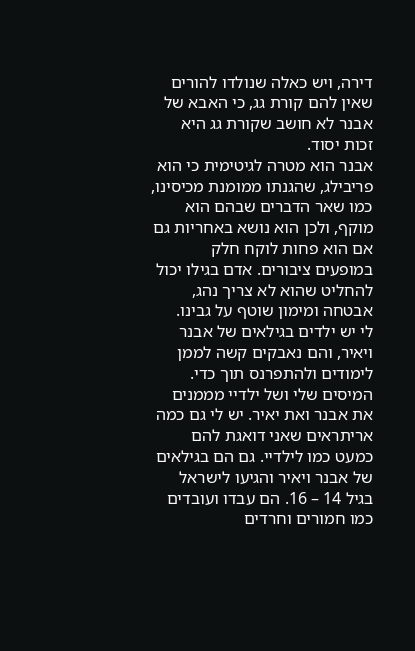דירה, ויש כאלה שנולדו להורים שאין להם קורת גג, כי האבא של אבנר לא חושב שקורת גג היא זכות יסוד.
אבנר הוא מטרה לגיטימית כי הוא פריבילג, שהגנתו ממומנת מכיסינו, כמו שאר הדברים שבהם הוא מוקף, ולכן הוא נושא באחריות גם אם הוא פחות לוקח חלק במופעים ציבורים. אדם בגילו יכול להחליט שהוא לא צריך נהג, אבטחה ומימון שוטף על גבינו.
לי יש ילדים בגילאים של אבנר ויאיר, והם נאבקים קשה לממן לימודים ולהתפרנס תוך כדי. המיסים שלי ושל ילדיי מממנים את אבנר ואת יאיר. יש לי גם כמה אריתראים שאני דואגת להם כמעט כמו לילדיי. גם הם בגילאים של אבנר ויאיר והגיעו לישראל בגיל 14 – 16. הם עבדו ועובדים כמו חמורים וחרדים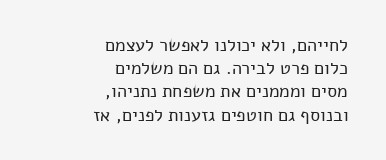לחייהם, ולא יכולנו לאפשר לעצמם כלום פרט לבירה. גם הם משלמים מסים ומממנים את משפחת נתניהו, ובנוסף גם חוטפים גזענות לפנים, אז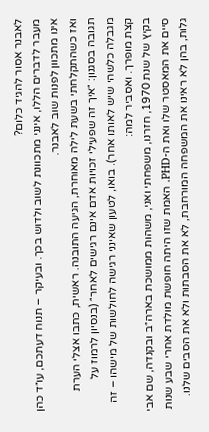לאבנר אסור להגיד כלום?
מעבר לדברים הללו, אינני מתכוונת לשוב ולדוש בכך. ובעיקר – תנוח דעתכם, עו״ד כהן אינו מתכוון לפנות שוב לאבנר.
ואז כשהתקלחתי בשעת לילה מאוחרת, הגיעה התובנה. ראשית, כתבו אצלי הערת תגובה בסגנון: ״איך זה שפעילי זכויות אדם אינם רגישים לאחר״ (בנסיון לרמוז על מגבלה כלשהי שיש לאותו אחר). בואו, לטעון שאינני רגישה לחולשות של מישהו – זה קצת מופרך. ואסביר למה:
בקיץ של שנת 1970, חזרנו, משפחתי ואני, משהות ממושכת בארה״ב ובקנדה, שם אבי סיים את המאסטר שלו ואת ה-PHD. האמת שזו היתה חופשת מולדת אחרי שבע שנות גלות, בהן לא ראינו את המשפחה המורחבת, לא את הסבתות ולא את הסבים שלנו.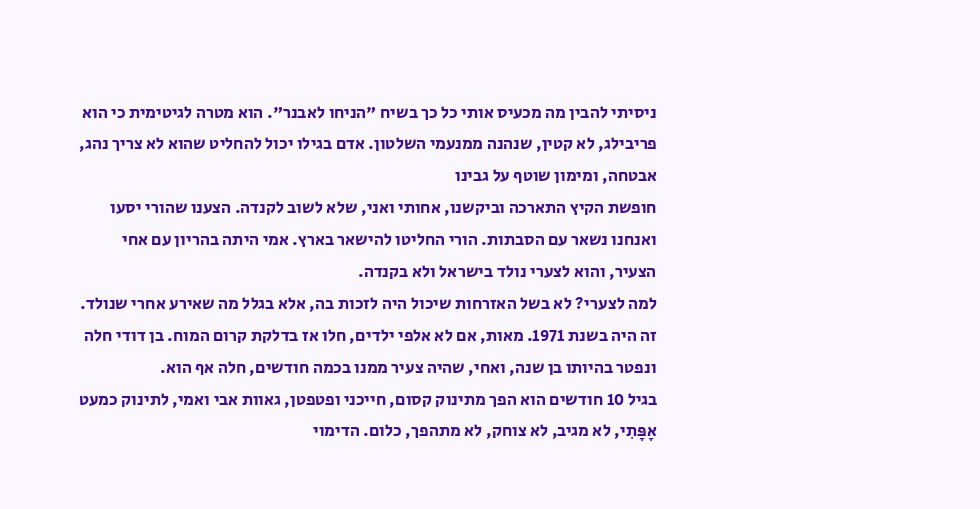ניסיתי להבין מה מכעיס אותי כל כך בשיח "הניחו לאבנר". הוא מטרה לגיטימית כי הוא פריבילג, לא קטין, שנהנה ממנעמי השלטון. אדם בגילו יכול להחליט שהוא לא צריך נהג, אבטחה, ומימון שוטף על גבינו
חופשת הקיץ התארכה וביקשנו, אחותי ואני, שלא לשוב לקנדה. הצענו שהורי יסעו ואנחנו נשאר עם הסבתות. הורי החליטו להישאר בארץ. אמי היתה בהריון עם אחי הצעיר, והוא לצערי נולד בישראל ולא בקנדה.
למה לצערי? לא בשל האזרחות שיכול היה לזכות בה, אלא בגלל מה שאירע אחרי שנולד. זה היה בשנת 1971. מאות, אם לא אלפי ילדים, חלו אז בדלקת קרום המוח. בן דודי חלה ונפטר בהיותו בן שנה, ואחי, שהיה צעיר ממנו בכמה חודשים, חלה אף הוא.
בגיל 10 חודשים הוא הפך מתינוק קסום, חייכני ופטפטן, גאוות אבי ואמי, לתינוק כמעט אָפָּתִי, לא מגיב, לא צוחק, לא מתהפך, כלום. הדימוי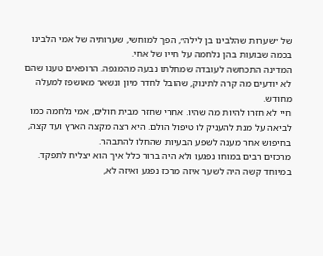של ״שערות שהלבינו בן לילה״, הפך למוחשי, שערותיה של אמי הלבינו בכמה שבועות בהן נלחמה על חייו של אחי.
המדינה התכחשה לעובדה שמחלתו נבעה מהמגפה. הרופאים טענו שהם לא יודעים מה קרה לתינוק, שהובל לחדר מיון ונשאר מאושפז למעלה מחודש.
חיי לא חזרו להיות מה שהיו. אחרי שחזר מבית חולים, אמי נלחמה כמו לביאה על מנת להעניק לו טיפול הולם. היא רצה מקצה הארץ ועד קצה, בחיפוש אחר מענה לשפע הבעיות שהחלו להתבהר.
מרכזים רבים במוחו נפגעו ולא היה ברור כלל איך הוא יצליח לתפקד. במיוחד קשה היה לשער איזה מרכז נפגע ואיזה לא,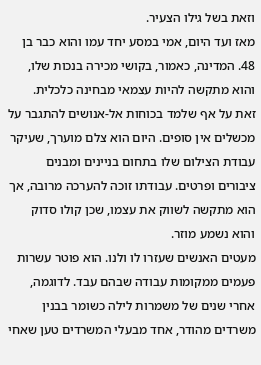וזאת בשל גילו הצעיר.
מאז ועד היום, אמי במסע יחד עמו והוא כבר בן 48. המדינה, כאמור, בקושי מכירה בנכות שלו, והוא מתקשה להיות עצמאי מבחינה כלכלית.
זאת על אף שלמד בכוחות אל-אנושים להתגבר על מכשלים אין סופים. היום הוא צלם מוערך, שעיקר עבודת הצילום שלו בתחום בניינים ומבנים ציבורים ופרטים. עבודתו זוכה להערכה מרובה, אך הוא מתקשה לשווק את עצמו, שכן קולו סדוק והוא נשמע מוזר.
מעטים האנשים שעזרו לו ולנו. הוא פוטר עשרות פעמים ממקומות עבודה שבהם עבד. לדוגמה, אחרי שנים של משמרות לילה כשומר בבנין משרדים מהודר, אחד מבעלי המשרדים טען שאחי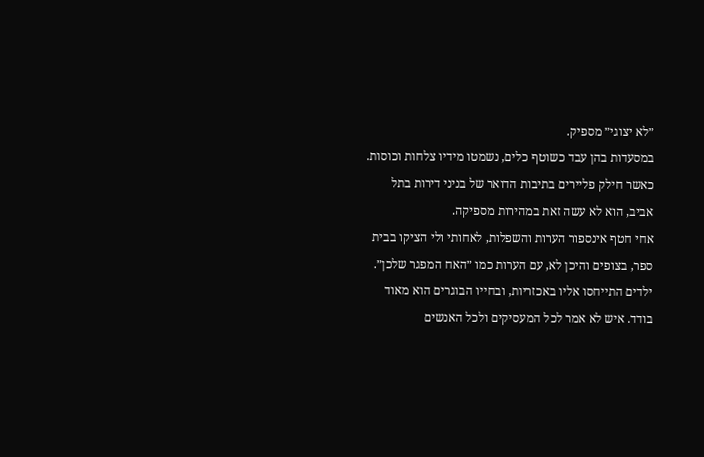״לא יצוגי״ מספיק.
במסעדות בהן עבד כשוטף כלים, נשמטו מידיו צלחות וכוסות. כאשר חילק פליירים בתיבות הדואר של בניני דירות בתל אביב, הוא לא עשה זאת במהירות מספיקה.
אחי חטף אינספור הערות והשפלות, לאחותי ולי הציקו בבית ספר, בצופים והיכן לא, עם הערות כמו ״האח המפגר שלכן״. ילדים התייחסו אליו באכזריות, ובחייו הבוגרים הוא מאוד בודד. איש לא אמר לכל המעסיקים ולכל האנשים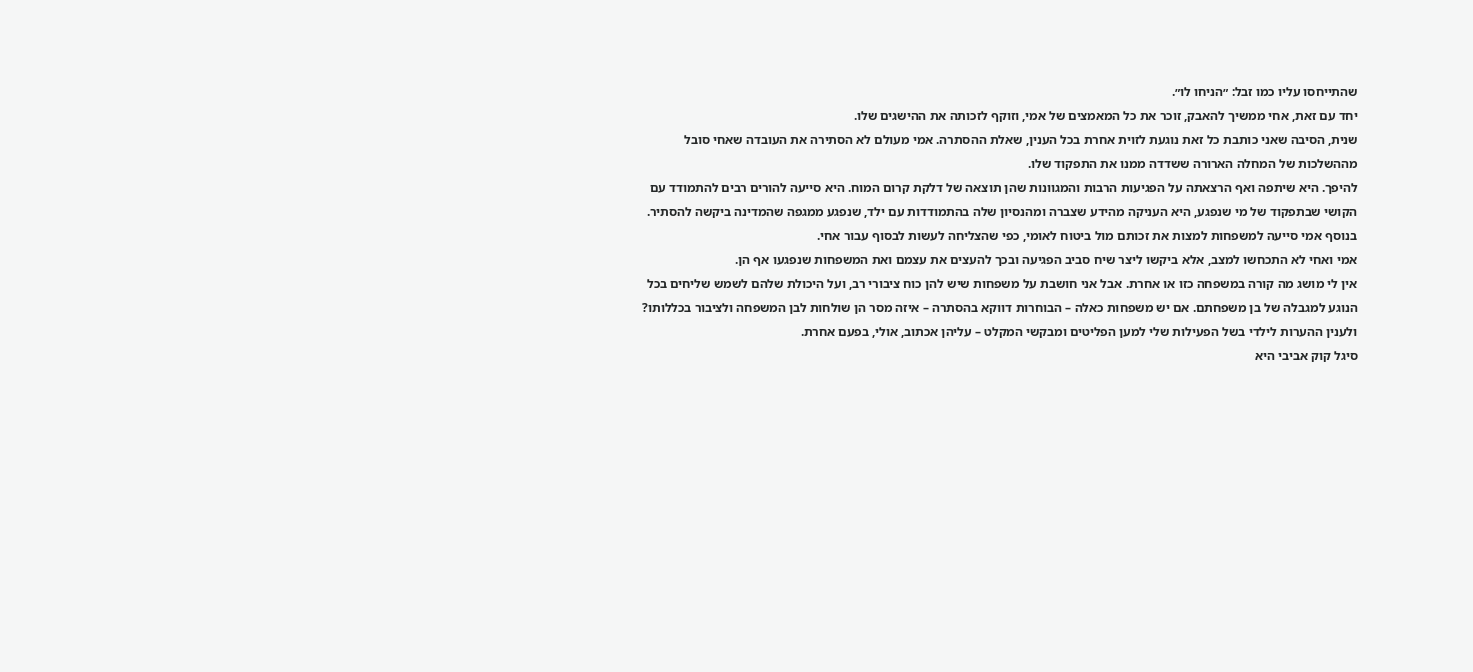שהתייחסו עליו כמו זבל: ״הניחו לו״.
יחד עם זאת, אחי ממשיך להאבק, זוכר את כל המאמצים של אמי, וזוקף לזכותה את ההישגים שלו.
שנית, הסיבה שאני כותבת כל זאת נוגעת לזוית אחרת בכל הענין, שאלת ההסתרה. אמי מעולם לא הסתירה את העובדה שאחי סובל מההשלכות של המחלה הארורה ששדדה ממנו את התפקוד שלו.
להיפך. היא שיתפה ואף הרצאתה על הפגיעות הרבות והמגוונות שהן תוצאה של דלקת קרום המוח. היא סייעה להורים רבים להתמודד עם הקושי שבתפקוד של מי שנפגע, היא העניקה מהידע שצברה ומהנסיון שלה בהתמודדות עם ילד, שנפגע ממגפה שהמדינה ביקשה להסתיר.
בנוסף אמי סייעה למשפחות למצות את זכותם מול ביטוח לאומי, כפי שהצליחה לעשות לבסוף עבור אחי.
אמי ואחי לא התכחשו למצב, אלא ביקשו ליצר שיח סביב הפגיעה ובכך להעצים את עצמם ואת המשפחות שנפגעו אף הן.
אין לי מושג מה קורה במשפחה כזו או אחרת. אבל אני חושבת על משפחות שיש להן כוח ציבורי רב, ועל היכולת שלהם לשמש שליחים בכל הנוגע למגבלה של בן משפחתם. אם יש משפחות כאלה – הבוחרות דווקא בהסתרה – איזה מסר הן שולחות לבן המשפחה ולציבור בכללותו?
ולענין ההערות לילדי בשל הפעילות שלי למען הפליטים ומבקשי המקלט – עליהן אכתוב, אולי, בפעם אחרת.
סיגל קוק אביבי היא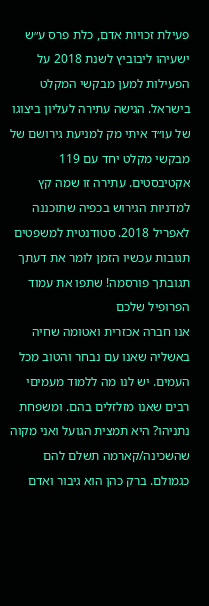פעילת זכויות אדם, כלת פרס ע״ש ישעיהו ליבוביץ לשנת 2018 על הפעילות למען מבקשי המקלט בישראל. הגישה עתירה לעליון ביצוגו של עו״ד איתי מק למניעת גירושם של מבקשי מקלט יחד עם 119 אקטיבסטים. עתירה זו שמה קץ למדניות הגירוש בכפיה שתוכננה לאפריל 2018. סטודנטית למשפטים
תגובות עכשיו הזמן לומר את דעתך
תגובתך פורסמה! שתפו את עמוד הפרופיל שלכם
אנו חברה אכזרית ואטומה שחיה באשליה שאנו עם נבחר והטוב מכל העמים. יש לנו מה ללמוד מעמיםי רבים שאנו מזלזלים בהם. ומשפחת נתניהו? היא תמצית הגועל ואני מקוה שהשכינה/קארמה תשלם להם כגמולם. ברק כהן הוא גיבור ואדם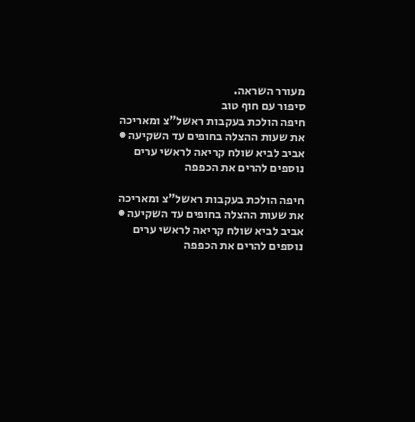מעורר השראה.
סיפור עם חוף טוב
חיפה הולכת בעקבות ראשל"צ ומאריכה את שעות ההצלה בחופים עד השקיעה ● אביב לביא שולח קריאה לראשי ערים נוספים להרים את הכפפה

חיפה הולכת בעקבות ראשל"צ ומאריכה את שעות ההצלה בחופים עד השקיעה ● אביב לביא שולח קריאה לראשי ערים נוספים להרים את הכפפה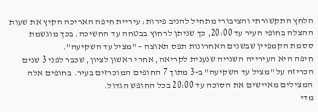הלחץ התקשורתי והציבורי מתחיל להניב פירות: עיריית חיפה האריכה הקיץ את שעות ההצלה בחופי העיר עד 20:00, כך שניתן לרחוץ בבטחה עד החשיכה. בכך מוגשמת ססמת הקמפיין שבשנים האחרונות תפס תאוצה – "מציל עד השקיעה".
חיפה היא העירייה השנייה שנענית לקריאה, אחרי ראשון לציון, שכבר לפני 3 שנים הכריזה על "מציל עד השקיעה" ב-3 מתוך 7 החופים המוכרזים בעיר. בחופים אלה המצילים מאיישים את הסוכה עד 20:00 בכל החופש הגדול.
מדי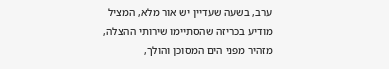ערב, בשעה שעדיין יש אור מלא, המציל מודיע בכריזה שהסתיימו שירותי ההצלה, מזהיר מפני הים המסוכן והולך,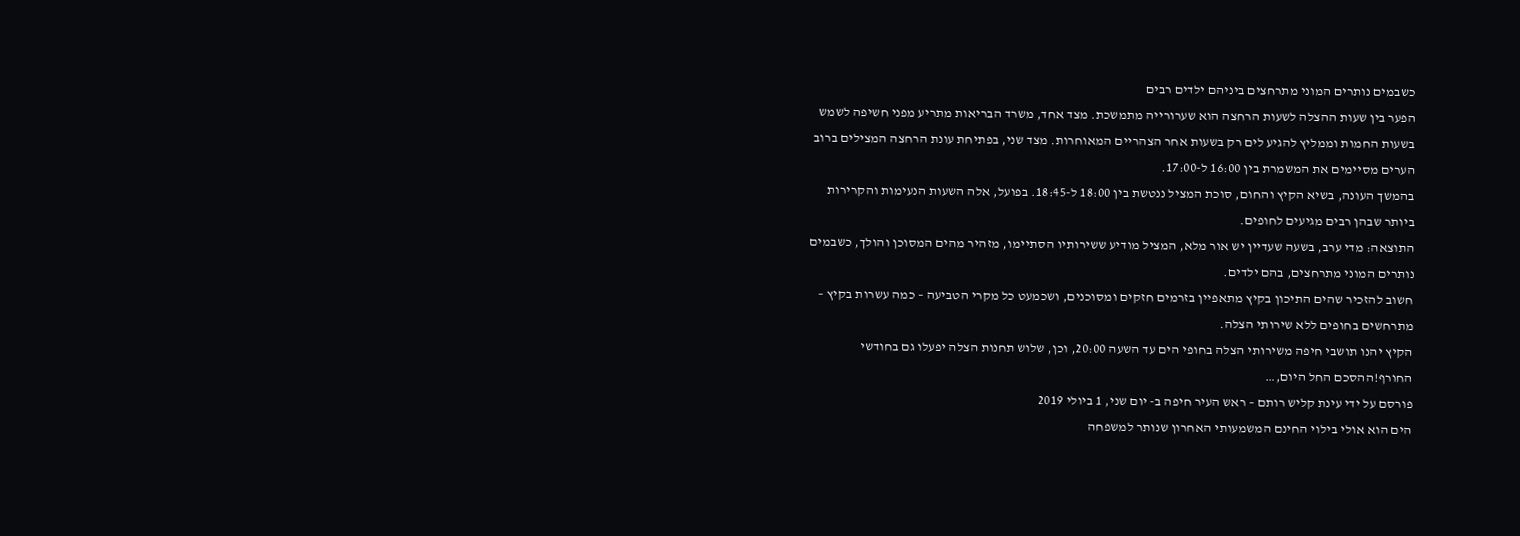כשבמים נותרים המוני מתרחצים ביניהם ילדים רבים
הפער בין שעות ההצלה לשעות הרחצה הוא שערורייה מתמשכת. מצד אחד, משרד הבריאות מתריע מפני חשיפה לשמש בשעות החמות וממליץ להגיע לים רק בשעות אחר הצהריים המאוחרות. מצד שני, בפתיחת עונת הרחצה המצילים ברוב הערים מסיימים את המשמרת בין 16:00 ל-17:00.
בהמשך העונה, בשיא הקיץ והחום, סוכת המציל ננטשת בין 18:00 ל-18:45. בפועל, אלה השעות הנעימות והקרירות ביותר שבהן רבים מגיעים לחופים.
התוצאה: מדי ערב, בשעה שעדיין יש אור מלא, המציל מודיע ששירותיו הסתיימו, מזהיר מהים המסוכן והולך, כשבמים נותרים המוני מתרחצים, בהם ילדים.
חשוב להזכיר שהים התיכון בקיץ מתאפיין בזרמים חזקים ומסוכנים, ושכמעט כל מקרי הטביעה – כמה עשרות בקיץ – מתרחשים בחופים ללא שירותי הצלה.
הקיץ יהנו תושבי חיפה משירותי הצלה בחופי הים עד השעה 20:00, וכן, שלוש תחנות הצלה יפעלו גם בחודשי החורף!ההסכם החל היום,…
פורסם על ידי עינת קליש רותם – ראש העיר חיפה ב- יום שני, 1 ביולי 2019
הים הוא אולי בילוי החינם המשמעותי האחרון שנותר למשפחה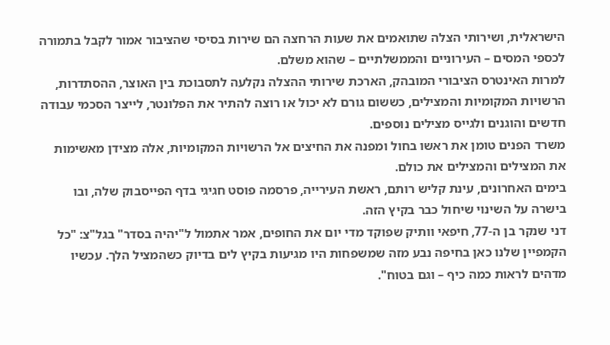הישראלית, ושירותי הצלה שתואמים את שעות הרחצה הם שירות בסיסי שהציבור אמור לקבל בתמורה לכספי המסים – העירוניים והממשלתיים – שהוא משלם.
למרות האינטרס הציבורי המובהק, הארכת שירותי ההצלה נקלעה לתסבוכת בין האוצר, ההסתדרות, הרשויות המקומיות והמצילים, כששום גורם לא יכול או רוצה להתיר את הפלונטר, לייצר הסכמי עבודה חדשים והוגנים ולגייס מצילים נוספים.
משרד הפנים טומן את ראשו בחול ומפנה את החיצים אל הרשויות המקומיות, אלה מצידן מאשימות את המצילים והמצילים את כולם.
בימים האחרונים, עינת קליש רותם, ראשת העירייה, פרסמה פוסט חגיגי בדף הפייסבוק שלה, ובו בישרה על השינוי שיחול כבר בקיץ הזה.
דני שנקר בן ה-77, חיפאי וותיק שפוקד מדי יום את החופים, אמר אתמול ל"יהיה בסדר" בגל"צ: "כל הקמפיין שלנו כאן בחיפה נבע מזה שמשפחות היו מגיעות בקיץ לים בדיוק כשהמציל הלך. עכשיו מדהים לראות כמה כיף – וגם בטוח".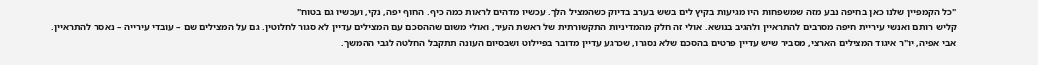"כל הקמפיין שלנו כאן בחיפה נבע מזה שמשפחות היו מגיעות בקיץ לים בשש בערב בדיוק כשהמציל הלך. עכשיו מדהים לראות כמה כיף. החוף יפה, נקי, ועכשיו גם בטוח"
קליש רותם ואנשי עיריית חיפה מסרבים להתראיין ולהגיב בנושא. אולי זה חלק מהמדיניות התקשורתית של ראשת העיר, ואולי משום שההסכם עם המצילים עדיין לא סגור לחלוטין. גם על המצילים שם – עובדי עירייה – נאסר להתראיין.
אבי אפיה, יו"ר איגוד המצילים הארצי, מסביר שיש עדיין פרטים בהסכם שלא נסגרו, שכרגע עדיין מדובר בפיילוט ושבסיום העונה תתקבל החלטה לגבי ההמשך.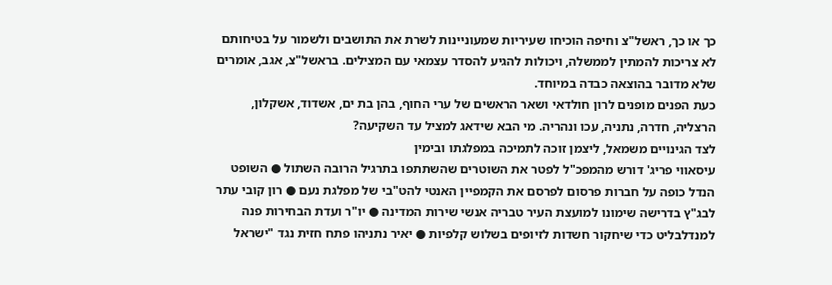כך או כך, ראשל"צ וחיפה הוכיחו שעיריות שמעוניינות לשרת את התושבים ולשמור על בטיחותם לא צריכות להמתין לממשלה, ויכולות להגיע להסדר עצמאי עם המצילים. בראשל"צ, אגב, אומרים שלא מדובר בהוצאה כבדה במיוחד.
כעת הפנים מופנים לרון חולדאי ושאר הראשים של ערי החוף, בהן בת ים, אשדוד, אשקלון, הרצליה, חדרה, נתניה, עכו ונהריה. מי הבא שידאג למציל עד השקיעה?
לצד הגינויים משמאל, ליצמן זוכה לתמיכה במפלגתו ובימין
עיסאווי פריג' דורש מהמפכ"ל לפטר את השוטרים שהשתתפו בתרגיל הרובה השתול ● השופט הנדל כופה על חברות פרסום לפרסם את הקמפיין האנטי להט"בי של מפלגת נעם ● רון קובי עתר לבג"ץ בדרישה שימונו למועצת העיר טבריה אנשי שירות המדינה ● יו"ר ועדת הבחירות פנה למנדלבליט כדי שיחקור חשדות לזיופים בשלוש קלפיות ● יאיר נתניהו פתח חזית נגד "ישראל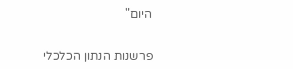היום"


פרשנות הנתון הכלכלי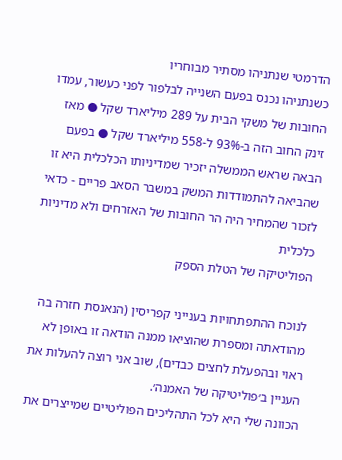הדרמטי שנתניהו מסתיר מבוחריו
כשנתניהו נכנס בפעם השנייה לבלפור לפני כעשור, עמדו החובות של משקי הבית על 289 מיליארד שקל ● מאז זינק החוב הזה ב-93% ל-558 מיליארד שקל ● בפעם הבאה שראש הממשלה יזכיר שמדיניותו הכלכלית היא זו שהביאה להתמודדות המשק במשבר הסאב פריים - כדאי לזכור שהמחיר היה הר החובות של האזרחים ולא מדיניות כלכלית
הפוליטיקה של הטלת הספק

לנוכח ההתפתחויות בענייני קפריסין (הנאנסת חזרה בה מהודאתה ומספרת שהוציאו ממנה הודאה זו באופן לא ראוי ובהפעלת לחצים כבדים), שוב אני רוצה להעלות את העניין ב׳פוליטיקה של האמנה׳.
הכוונה שלי היא לכל התהליכים הפוליטיים שמייצרים את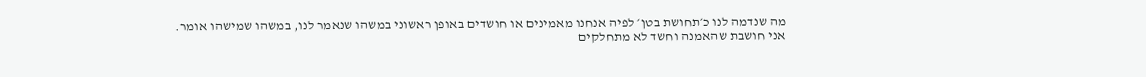מה שנדמה לנו כ׳תחושת בטן׳ לפיה אנחנו מאמינים או חושדים באופן ראשוני במשהו שנאמר לנו, במשהו שמישהו אומר.
אני חושבת שהאמנה וחשד לא מתחלקים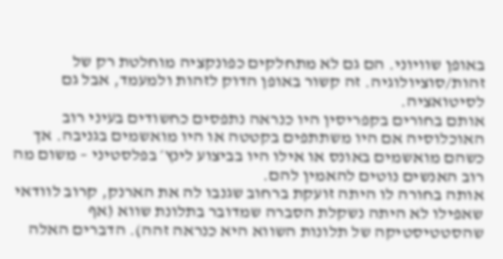באופן שוויוני. הם גם לא מתחלקים כפונקציה מוחלטת רק של זהות/סוציולוגיה. זה קשור באופן הדוק לזהות ולמעמד, אבל גם לסיטואציה.
אותם בחורים בקפריסין היו כנראה נתפסים כחשודים בעיני רוב האוכלוסיה אם היו משתתפים בקטטה או היו מואשמים בגניבה. אך כשהם מואשמים באונס או אילו היו בביצוע לינץ׳ בפלסטיני – משום מה רוב האנשים נוטים להאמין להם.
אותה בחורה לו היתה זועקת ברחוב שגנבו לה את הארנק, קרוב לוודאי שאפילו לא היתה נשקלת הסברה שמדובר בתלונת שווא (אף שהסטטיסטיקה של תלונות השווא היא כנראה זהה). הדברים האלה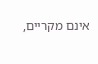אינם מקריים,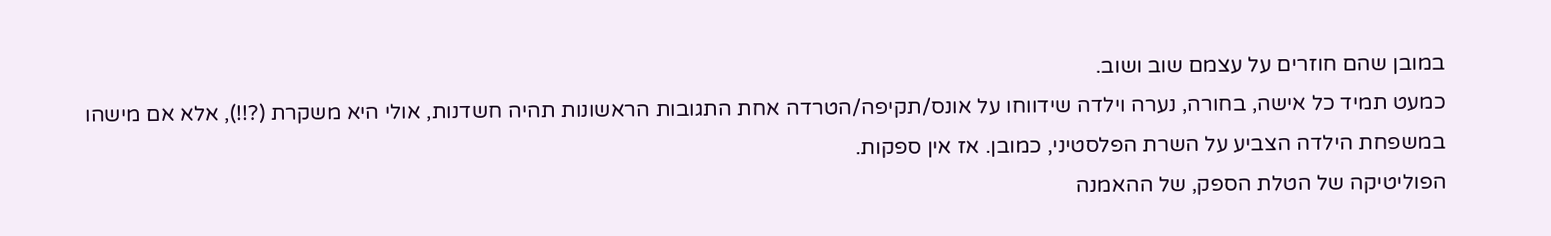במובן שהם חוזרים על עצמם שוב ושוב.
כמעט תמיד כל אישה, בחורה, נערה וילדה שידווחו על אונס/תקיפה/הטרדה אחת התגובות הראשונות תהיה חשדנות, אולי היא משקרת (?!!), אלא אם מישהו במשפחת הילדה הצביע על השרת הפלסטיני, כמובן. אז אין ספקות.
הפוליטיקה של הטלת הספק, של ההאמנה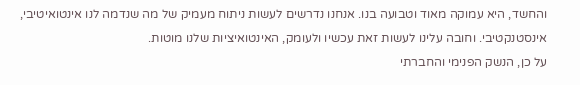והחשד, היא עמוקה מאוד וטבועה בנו. אנחנו נדרשים לעשות ניתוח מעמיק של מה שנדמה לנו אינטואיטיבי, אינסטנקטיבי. וחובה עלינו לעשות זאת עכשיו ולעומק, האינטואיציות שלנו מוטות.
על כן, הנשק הפנימי והחברתי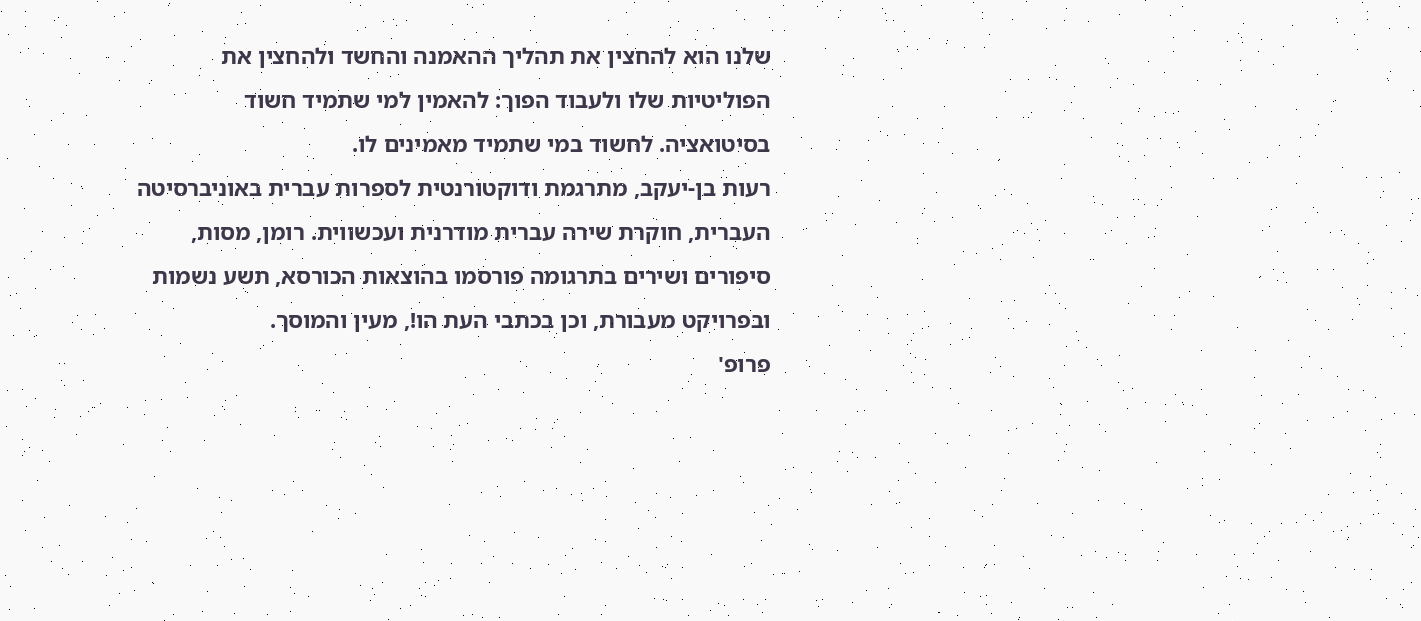שלנו הוא להחצין את תהליך ההאמנה והחשד ולהחצין את הפוליטיות שלו ולעבוד הפוך: להאמין למי שתמיד חשוד בסיטואציה. לחשוד במי שתמיד מאמינים לו.
רעות בן-יעקב, מתרגמת ודוקטורנטית לספרות עברית באוניברסיטה העברית, חוקרת שירה עברית מודרנית ועכשווית. רומן, מסות, סיפורים ושירים בתרגומה פורסמו בהוצאות הכורסא, תשע נשמות ובפרויקט מעבורת, וכן בכתבי העת הו!, מעין והמוסך.
פרופ'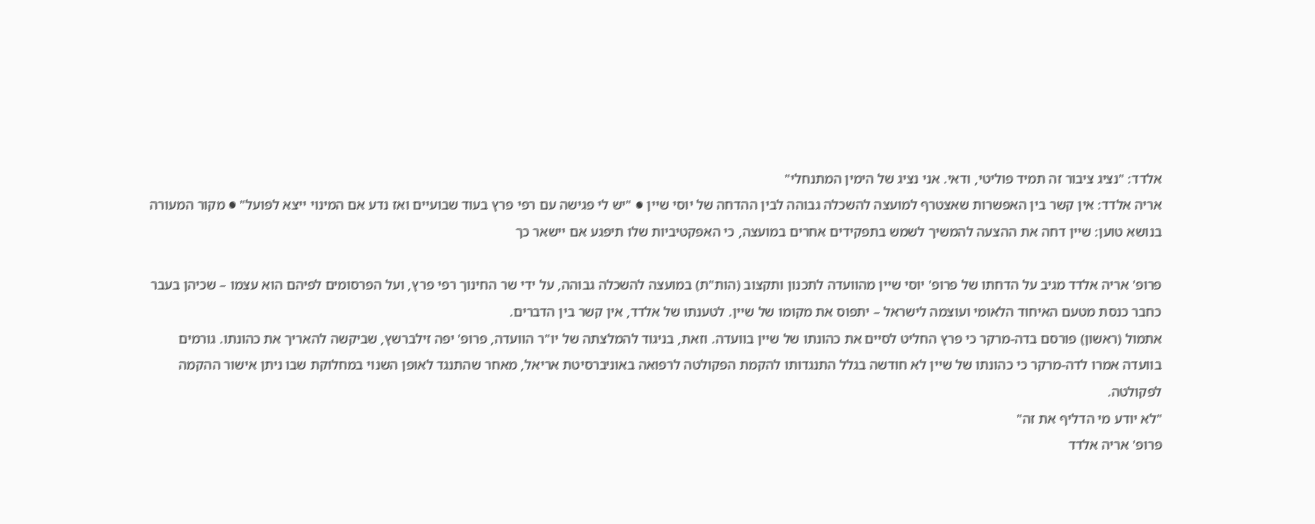אלדד: "נציג ציבור זה תמיד פוליטי, ודאי. אני נציג של הימין המתנחלי"
אריה אלדד: אין קשר בין האפשרות שאצטרף למועצה להשכלה גבוהה לבין ההדחה של יוסי שיין ● "יש לי פגישה עם רפי פרץ בעוד שבועיים ואז נדע אם המינוי ייצא לפועל" ● מקור המעורה בנושא טוען: שיין דחה את ההצעה להמשיך לשמש בתפקידים אחרים במועצה, כי האפקטיביות שלו תיפגע אם יישאר כך

פרופ' אריה אלדד מגיב על הדחתו של פרופ' יוסי שיין מהוועדה לתכנון ותקצוב (הות"ת) במועצה להשכלה גבוהה, על ידי שר החינוך רפי פרץ, ועל הפרסומים לפיהם הוא עצמו – שכיהן בעבר כחבר כנסת מטעם האיחוד הלאומי ועוצמה לישראל – יתפוס את מקומו של שיין. לטענתו של אלדד, אין קשר בין הדברים.
אתמול (ראשון) פורסם בדה-מרקר כי פרץ החליט לסיים את כהונתו של שיין בוועדה. וזאת, בניגוד להמלצתה של יו"ר הוועדה, פרופ' יפה זילברשץ, שביקשה להאריך את כהונתו. גורמים בוועדה אמרו לדה-מרקר כי כהונתו של שיין לא חודשה בגלל התנגדותו להקמת הפקולטה לרפואה באוניברסיטת אריאל, מאחר שהתנגד לאופן השנוי במחלוקת שבו ניתן אישור ההקמה לפקולטה.
"לא יודע מי הדליף את זה"
פרופ' אריה אלדד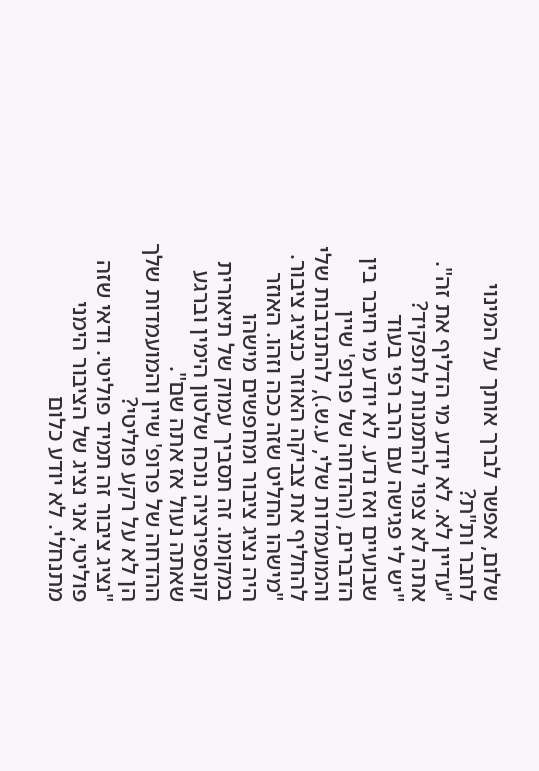שלום, אפשר לברך אותך על המינוי לחבר ות"ת?
"עדיין לא. לא יודע מי הדליף את זה".
אתה לא צפוי להתמנות לתפקיד?
"יש לי פגישה עם הרב רפי בעוד שבועיים ואז נדע. לא יודע מי חיבר בין הדברים, (ההדחה של פרופ' שיין והמועמדות שלי, ע.ש.), להתנדבות שלי להחליף את צביקה האוזר כנציג ציבור.
"מישהו החליט שזה ככה וזהו. האוזר היה נציג ציבור ומחפשים מישהו במקומו. זה תסביך עמוק של תיאורית קונספירציה נוכח שלטון הימין וברגע שאתה נעול אז אתה שם".
ההדחה של פרופ' שיין והמועמדות שלך הן לא על רקע פוליטי?
"נציג ציבור זה תמיד פוליטי. ודאי שזה פוליטי, אני נציג של הציבור הימני מתנחלי. לא יודע כלום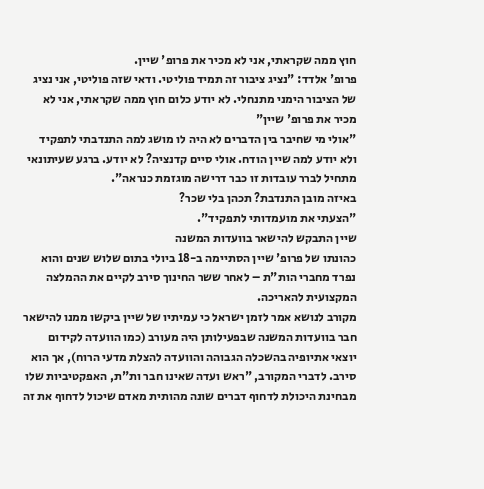חוץ ממה שקראתי, אני לא מכיר את פרופ' שיין.
פרופ' אלדד: "נציג ציבור זה תמיד פוליטי. ודאי שזה פוליטי, אני נציג של הציבור הימני מתנחלי. לא יודע כלום חוץ ממה שקראתי, אני לא מכיר את פרופ' שיין"
"אולי מי שחיבר בין הדברים לא היה לו מושג למה התנדבתי לתפקיד ולא יודע למה שיין הודח. אולי סיים קדנציה? לא יודע. ברגע שעיתונאי מתחיל לברר עובדות זו כבר דרישה מוגזמת כנראה".
באיזה מובן התנדבת? תכהן בלי שכר?
"הצעתי את מועמדותי לתפקיד".
שיין התבקש להישאר בוועדות המשנה
כהונתו של פרופ' שיין הסתיימה ב-18 ביולי בתום שלוש שנים והוא נפרד מחברי הות"ת – לאחר ששר החינוך סירב לקיים את ההמלצה המקצועית להאריכה.
מקורב לנושא אמר לזמן ישראל כי עמיתיו של שיין ביקשו ממנו להישאר חבר בוועדות המשנה שבפעילותן היה מעורב (כמו הוועדה לקידום יוצאי אתיופיה בהשכלה הגבוהה והוועדה להצלת מדעי הרוח), אך הוא סירב. לדברי המקורב, "ראש ועדה שאינו חבר ות"ת, האפקטיביות שלו מבחינת היכולת לדחוף דברים שונה מהותית מאדם שיכול לדחוף את זה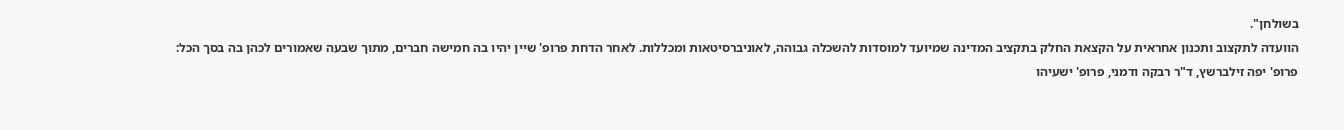בשולחן".
הוועדה לתקצוב ותכנון אחראית על הקצאת החלק בתקציב המדינה שמיועד למוסדות להשכלה גבוהה, לאוניברסיטאות ומכללות. לאחר הדחת פרופ' שיין יהיו בה חמישה חברים, מתוך שבעה שאמורים לכהן בה בסך הכל:
פרופ' יפה זילברשץ, ד"ר רבקה ודמני, פרופ' ישעיהו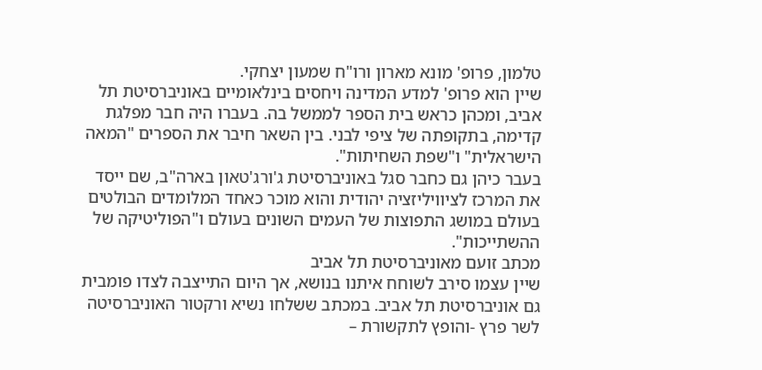טלמון, פרופ' מונא מארון ורו"ח שמעון יצחקי.
שיין הוא פרופ' למדע המדינה ויחסים בינלאומיים באוניברסיטת תל אביב, ומכהן כראש בית הספר לממשל בה. בעברו היה חבר מפלגת קדימה, בתקופתה של ציפי לבני. בין השאר חיבר את הספרים "המאה הישראלית" ו"שפת השחיתות".
בעבר כיהן גם כחבר סגל באוניברסיטת ג'ורג'טאון בארה"ב, שם ייסד את המרכז לציוויליזציה יהודית והוא מוכר כאחד המלומדים הבולטים בעולם במושג התפוצות של העמים השונים בעולם ו"הפוליטיקה של ההשתייכות".
מכתב זועם מאוניברסיטת תל אביב
שיין עצמו סירב לשוחח איתנו בנושא, אך היום התייצבה לצדו פומבית גם אוניברסיטת תל אביב. במכתב ששלחו נשיא ורקטור האוניברסיטה לשר פרץ -והופץ לתקשורת –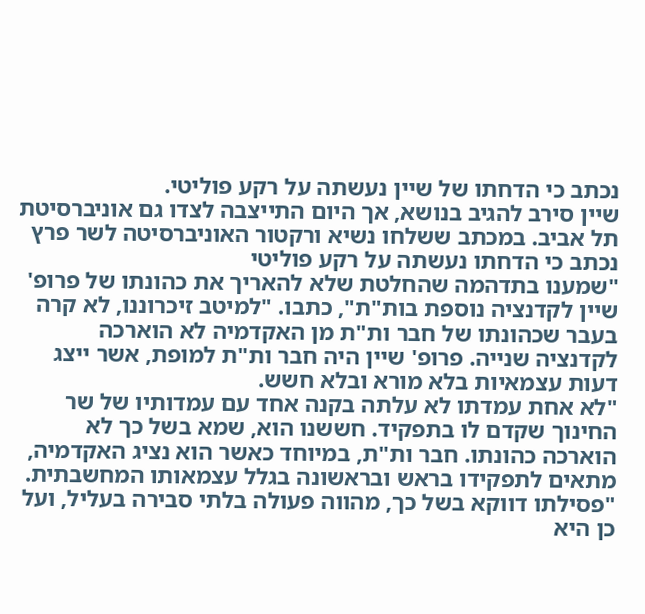נכתב כי הדחתו של שיין נעשתה על רקע פוליטי.
שיין סירב להגיב בנושא, אך היום התייצבה לצדו גם אוניברסיטת תל אביב. במכתב ששלחו נשיא ורקטור האוניברסיטה לשר פרץ נכתב כי הדחתו נעשתה על רקע פוליטי
"שמענו בתדהמה שהחלטת שלא להאריך את כהונתו של פרופ' שיין לקדנציה נוספת בות"ת", כתבו. "למיטב זיכרוננו, לא קרה בעבר שכהונתו של חבר ות"ת מן האקדמיה לא הוארכה לקדנציה שנייה. פרופ' שיין היה חבר ות"ת למופת, אשר ייצג דעות עצמאיות בלא מורא ובלא חשש.
"לא אחת עמדתו לא עלתה בקנה אחד עם עמדותיו של שר החינוך שקדם לו בתפקיד. חששנו הוא, שמא בשל כך לא הוארכה כהונתו. חבר ות"ת, במיוחד כאשר הוא נציג האקדמיה, מתאים לתפקידו בראש ובראשונה בגלל עצמאותו המחשבתית.
"פסילתו דווקא בשל כך, מהווה פעולה בלתי סבירה בעליל, ועל כן היא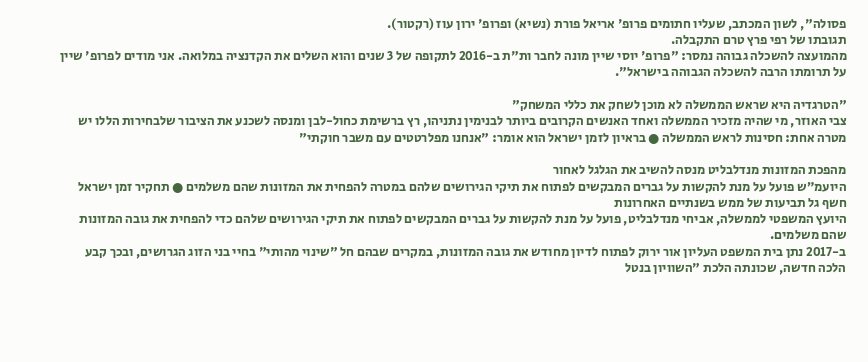פסולה", לשון המכתב, שעליו חתומים פרופ' אריאל פורת (נשיא) ופרופ' ירון עוז (רקטור).
תגובתו של רפי פרץ טרם התקבלה.
מהמועצה להשכלה גבוהה נמסר: "פרופ' יוסי שיין מונה לחבר ות"ת ב-2016 לתקופה של 3 שנים והוא השלים את הקדנציה במלואה. אני מודים לפרופ' שיין על תרומתו הרבה להשכלה הגבוהה בישראל".

"הטרגדיה היא שראש הממשלה לא מוכן לשחק את כללי המשחק"
צבי האוזר, מי שהיה מזכיר הממשלה ואחד האנשים הקרובים ביותר לבנימין נתניהו, רץ ברשימת כחול-לבן ומנסה לשכנע את הציבור שלבחירות הללו יש מטרה אחת: חסינות לראש הממשלה ● בראיון לזמן ישראל הוא אומר: "אנחנו מפלרטטים עם משבר חוקתי"

מהפכת המזונות מנדלבליט מנסה להשיב את הגלגל לאחור
היועמ״ש פועל על מנת להקשות על גברים המבקשים לפתוח את תיקי הגירושים שלהם במטרה להפחית את המזונות שהם משלמים ● תחקיר זמן ישראל חשף גל תביעות של ממש בשנתיים האחרונות
היועץ המשפטי לממשלה, אביחי מנדלבליט, פועל על מנת להקשות על גברים המבקשים לפתוח את תיקי הגירושים שלהם כדי להפחית את גובה המזונות שהם משלמים.
ב-2017 נתן בית המשפט העליון אור ירוק לפתוח לדיון מחודש את גובה המזונות, במקרים שבהם חל "שינוי מהותי" בחיי בני הזוג הגרושים, ובכך קבע הלכה חדשה, שכונתה הלכת "השוויון בנטל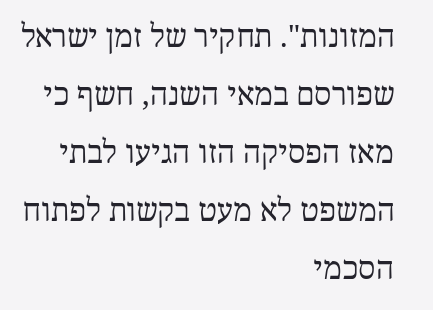המזונות". תחקיר של זמן ישראל שפורסם במאי השנה, חשף כי מאז הפסיקה הזו הגיעו לבתי המשפט לא מעט בקשות לפתוח הסכמי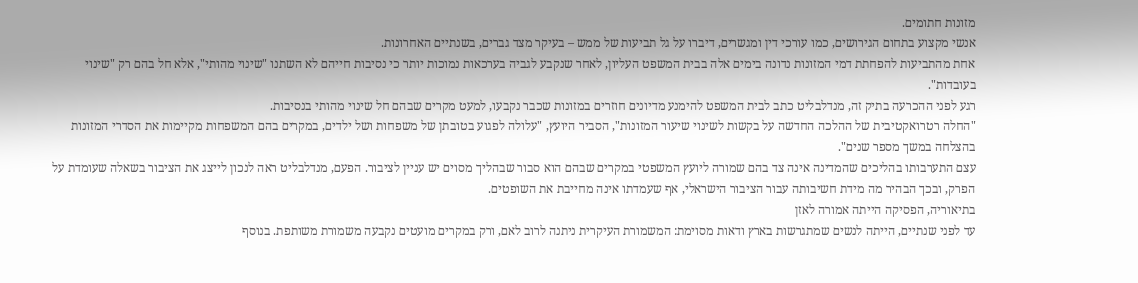מזונות חתומים.
אנשי מקצוע בתחום הגירושים, כמו עורכי דין ומגשרים, דיברו על גל תביעות של ממש – בעיקר מצד גברים, בשנתיים האחרונות.
אחת מהתביעות להפחתת דמי המזונות נדונה בימים אלה בבית המשפט העליון, לאחר שנקבע לגביה בערכאות נמוכות יותר כי נסיבות חייהם לא השתנו "שינוי מהותי", אלא חל בהם רק "שינוי בעובדות".
רגע לפני ההכרעה בתיק זה, מנדלבליט כתב לבית המשפט להימנע מדיונים חוזרים במזונות שכבר נקבעו, למעט מקרים שבהם חל שינוי מהותי בנסיבות.
"החלה רטרואקטיבית של ההלכה החדשה על בקשות לשינוי שיעור המזונות", הסביר היועץ, "עלולה לפגוע בטובתן של משפחות ושל ילדים, במקרים בהם המשפחות מקיימות את הסדרי המזונות בהצלחה במשך מספר שנים".
עצם התערבותו בהליכים שהמדינה אינה צד בהם שמורה ליועץ המשפטי במקרים שבהם הוא סבור שבהליך מסוים יש עניין לציבור. הפעם, מנדלבליט ראה לנכון לייצג את הציבור בשאלה שעומדת על הפרק, ובכך הבהיר מה מידת חשיבותה עבור הציבור הישראלי, אף שעמדתו אינה מחייבת את השופטים.
בתיאוריה, הפסיקה הייתה אמורה לאזן
עד לפני שנתיים, הייתה לנשים שמתגרשות בארץ ודאות מסוימת: המשמורת העיקרית ניתנה לרוב לאם, ורק במקרים מועטים נקבעה משמורת משותפת. בנוסף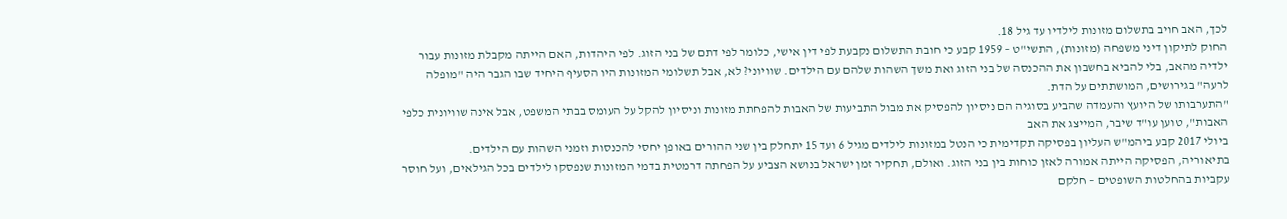לכך, האב חויב בתשלום מזונות לילדיו עד גיל 18.
החוק לתיקון דיני משפחה (מזונות), התשי"ט – 1959 קבע כי חובת התשלום נקבעת לפי דין אישי, כלומר לפי דתם של בני הזוג. לפי היהדות, האם הייתה מקבלת מזונות עבור ילדיה מהאב, בלי להביא בחשבון את ההכנסה של בני הזוג ואת משך השהות שלהם עם הילדים. שוויוני? לא, אבל תשלומי המזונות היו הסעיף היחיד שבו הגבר היה "מופלה לרעה" בגירושים, המושתתים על הדת.
"התערבותו של היועץ והעמדה שהביע בסוגיה הם ניסיון להפסיק את מבול התביעות של האבות להפחתת מזונות וניסיון להקל על העומס בבתי המשפט, אבל אינה שוויונית כלפי האבות", טוען עו"ד שיבר, המייצג את האב
ביולי 2017 קבע ביהמ"ש העליון בפסיקה תקדימית כי הנטל במזונות לילדים מגיל 6 ועד 15 יתחלק בין שני ההורים באופן יחסי להכנסות וזמני השהות עם הילדים.
בתיאוריה, הפסיקה הייתה אמורה לאזן כוחות בין בני הזוג. ואולם, תחקיר זמן ישראל בנושא הצביע על הפחתה דרמטית בדמי המזונות שנפסקו לילדים בכל הגילאים, ועל חוסר עקביות בהחלטות השופטים – חלקם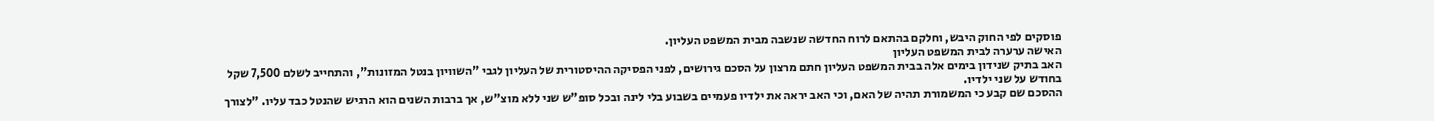פוסקים לפי החוק היבש, וחלקם בהתאם לרוח החדשה שנשבה מבית המשפט העליון.
האישה ערערה לבית המשפט העליון
האב בתיק שנידון בימים אלה בבית המשפט העליון חתם מרצון על הסכם גירושים, לפני הפסיקה ההיסטורית של העליון לגבי "השוויון בנטל המזונות", והתחייב לשלם 7,500 שקל בחודש על שני ילדיו.
ההסכם שם קבע כי המשמורת תהיה של האם, וכי האב יראה את ילדיו פעמיים בשבוע בלי לינה ובכל סופ"ש שני ללא מוצ"ש, אך ברבות השנים הוא הרגיש שהנטל כבד עליו. "לצורך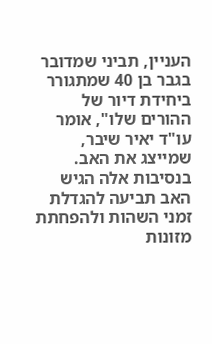העניין, תביני שמדובר בגבר בן 40 שמתגורר ביחידת דיור של ההורים שלו", אומר עו"ד יאיר שיבר, שמייצג את האב.
בנסיבות אלה הגיש האב תביעה להגדלת זמני השהות ולהפחתת מזונות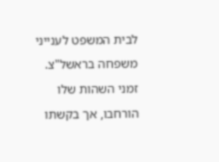לבית המשפט לענייני משפחה בראשל"צ. זמני השהות שלו הורחבו, אך בקשתו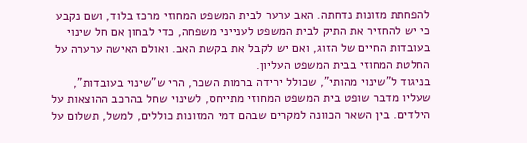להפחתת מזונות נדחתה. האב ערער לבית המשפט המחוזי מרכז בלוד, ושם נקבע כי יש להחזיר את התיק לבית המשפט לענייני משפחה, כדי לבחון אם חל שינוי בעובדות החיים של הזוג, ואם יש לקבל את בקשת האב. ואולם האישה ערערה על החלטת המחוזי בבית המשפט העליון.
בניגוד ל"שינוי מהותי", שכולל ירידה ברמות השכר, הרי ש"שינוי בעובדות", שעליו מדבר שופט בית המשפט המחוזי מתייחס, לשינוי שחל בהרכב ההוצאות על הילדים. בין השאר הכוונה למקרים שבהם דמי המזונות כוללים, למשל, תשלום על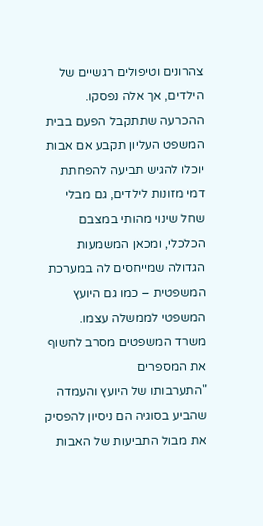צהרונים וטיפולים רגשיים של הילדים, אך אלה נפסקו.
ההכרעה שתתקבל הפעם בבית המשפט העליון תקבע אם אבות יוכלו להגיש תביעה להפחתת דמי מזונות לילדים, גם מבלי שחל שינוי מהותי במצבם הכלכלי, ומכאן המשמעות הגדולה שמייחסים לה במערכת המשפטית – כמו גם היועץ המשפטי לממשלה עצמו.
משרד המשפטים מסרב לחשוף את המספרים
"התערבותו של היועץ והעמדה שהביע בסוגיה הם ניסיון להפסיק את מבול התביעות של האבות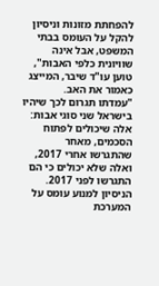להפחתת מזונות וניסיון להקל על העומס בבתי המשפט, אבל אינה שוויונית כלפי האבות", טוען עו"ד שיבר, המייצג כאמור את האב.
"עמדתו תגרום לכך שיהיו בישראל שני סוגי אבות: אלה שיכולים לפתוח הסכמים, מאחר שהתגרשו אחרי 2017, ואלה שלא יכולים כי הם התגרשו לפני 2017. הניסיון למנוע עומס על המערכת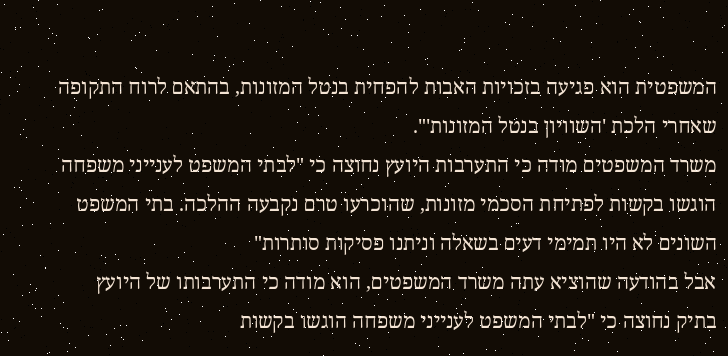המשפטית הוא פגיעה בזכויות האבות להפחית בנטל המזונות, בהתאם לרוח התקופה שאחרי הלכת 'השוויון בנטל המזונות'".
משרד המשפטים מודה כי התערבות היועץ נחוצה כי "לבתי המשפט לענייני משפחה הוגשו בקשות לפתיחת הסכמי מזונות, שהוכרעו טרם נקבעה ההלכה. בתי המשפט השונים לא היו תמימי דעים בשאלה וניתנו פסיקות סותרות"
אבל בהודעה שהוציא עתה משרד המשפטים, הוא מודה כי התערבותו של היועץ בתיק נחוצה כי "לבתי המשפט לענייני משפחה הוגשו בקשות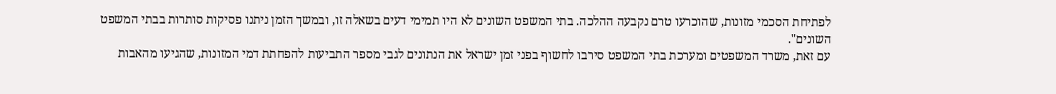לפתיחת הסכמי מזונות, שהוכרעו טרם נקבעה ההלכה. בתי המשפט השונים לא היו תמימי דעים בשאלה זו, ובמשך הזמן ניתנו פסיקות סותרות בבתי המשפט השונים".
עם זאת, משרד המשפטים ומערכת בתי המשפט סירבו לחשוף בפני זמן ישראל את הנתונים לגבי מספר התביעות להפחתת דמי המזונות, שהגיעו מהאבות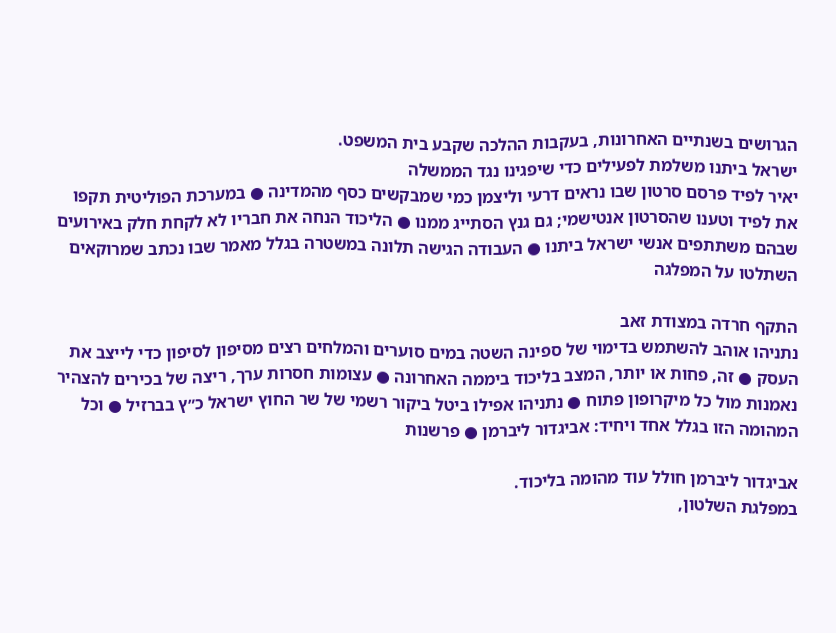הגרושים בשנתיים האחרונות, בעקבות ההלכה שקבע בית המשפט.
ישראל ביתנו משלמת לפעילים כדי שיפגינו נגד הממשלה
יאיר לפיד פרסם סרטון שבו נראים דרעי וליצמן כמי שמבקשים כסף מהמדינה ● במערכת הפוליטית תקפו את לפיד וטענו שהסרטון אנטישמי; גם גנץ הסתייג ממנו ● הליכוד הנחה את חבריו לא לקחת חלק באירועים שבהם משתתפים אנשי ישראל ביתנו ● העבודה הגישה תלונה במשטרה בגלל מאמר שבו נכתב שמרוקאים השתלטו על המפלגה

התקף חרדה במצודת זאב
נתניהו אוהב להשתמש בדימוי של ספינה השטה במים סוערים והמלחים רצים מסיפון לסיפון כדי לייצב את העסק ● זה, פחות או יותר, המצב בליכוד ביממה האחרונה ● עצומות חסרות ערך, ריצה של בכירים להצהיר נאמנות מול כל מיקרופון פתוח ● נתניהו אפילו ביטל ביקור רשמי של שר החוץ ישראל כ״ץ בברזיל ● וכל המהומה הזו בגלל אחד ויחיד: אביגדור ליברמן ● פרשנות

אביגדור ליברמן חולל עוד מהומה בליכוד.
במפלגת השלטון,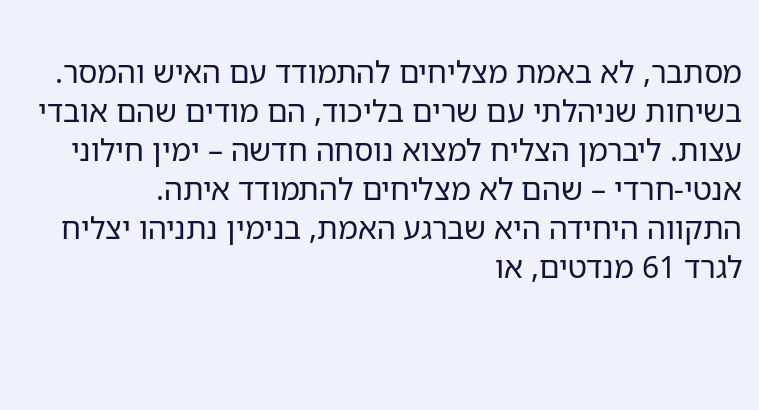מסתבר, לא באמת מצליחים להתמודד עם האיש והמסר. בשיחות שניהלתי עם שרים בליכוד, הם מודים שהם אובדי עצות. ליברמן הצליח למצוא נוסחה חדשה – ימין חילוני אנטי-חרדי – שהם לא מצליחים להתמודד איתה.
התקווה היחידה היא שברגע האמת, בנימין נתניהו יצליח לגרד 61 מנדטים, או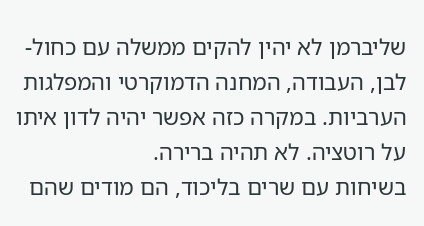שליברמן לא יהין להקים ממשלה עם כחול-לבן, העבודה, המחנה הדמוקרטי והמפלגות הערביות. במקרה כזה אפשר יהיה לדון איתו על רוטציה. לא תהיה ברירה.
בשיחות עם שרים בליכוד, הם מודים שהם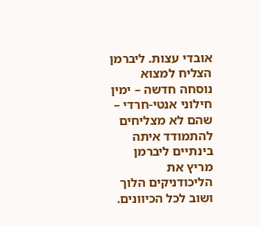אובדי עצות. ליברמן הצליח למצוא נוסחה חדשה – ימין חילוני אנטי-חרדי – שהם לא מצליחים להתמודד איתה
בינתיים ליברמן מריץ את הליכודניקים הלוך ושוב לכל הכיוונים.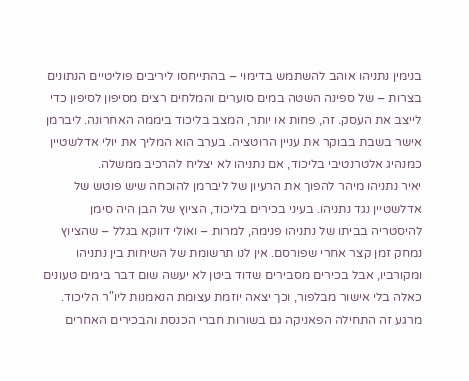בנימין נתניהו אוהב להשתמש בדימוי – בהתייחסו ליריבים פוליטיים הנתונים בצרות – של ספינה השטה במים סוערים והמלחים רצים מסיפון לסיפון כדי לייצב את העסק. זה, פחות או יותר, המצב בליכוד ביממה האחרונה. ליברמן אישר בשבת בבוקר את עניין הרוטציה. בערב הוא המליך את יולי אדלשטיין כמנהיג אלטרנטיבי בליכוד, אם נתניהו לא יצליח להרכיב ממשלה.
יאיר נתניהו מיהר להפוך את הרעיון של ליברמן להוכחה שיש פוטש של אדלשטיין נגד נתניהו. בעיני בכירים בליכוד, הציוץ של הבן היה סימן להיסטריה בביתו של נתניהו פנימה, למרות – ואולי דווקא בגלל – שהציוץ נמחק זמן קצר אחרי שפורסם. אין לנו תרשומת של השיחות בין נתניהו ומקורביו, אבל בכירים מסבירים שדוד ביטן לא יעשה שום דבר בימים טעונים כאלה בלי אישור מבלפור, וכך יצאה יוזמת עצומת הנאמנות ליו"ר הליכוד.
מרגע זה התחילה הפאניקה גם בשורות חברי הכנסת והבכירים האחרים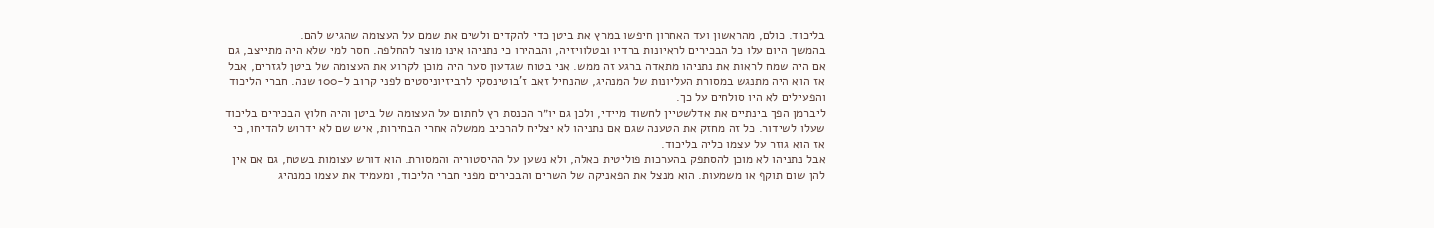בליכוד. כולם, מהראשון ועד האחרון חיפשו במרץ את ביטן כדי להקדים ולשים את שמם על העצומה שהגיש להם.
בהמשך היום עלו כל הבכירים לראיונות ברדיו ובטלוויזיה, והבהירו כי נתניהו אינו מוצר להחלפה. חסר למי שלא היה מתייצב, גם אם היה שמח לראות את נתניהו מתאדה ברגע זה ממש. אני בטוח שגדעון סער היה מוכן לקרוע את העצומה של ביטן לגזרים, אבל אז הוא היה מתנגש במסורת העליונות של המנהיג, שהנחיל זאב ז'בוטינסקי לרביזיוניסטים לפני קרוב ל-100 שנה. חברי הליכוד והפעילים לא היו סולחים על כך.
ליברמן הפך בינתיים את אדלשטיין לחשוד מיידי, ולכן גם יו״ר הכנסת רץ לחתום על העצומה של ביטן והיה חלוץ הבכירים בליכוד שעלו לשידור. כל זה מחזק את הטענה שגם אם נתניהו לא יצליח להרכיב ממשלה אחרי הבחירות, איש שם לא ידרוש להדיחו, כי אז הוא גוזר על עצמו כליה בליכוד.
אבל נתניהו לא מוכן להסתפק בהערכות פוליטית כאלה, ולא נשען על ההיסטוריה והמסורת. הוא דורש עצומות בשטח, גם אם אין להן שום תוקף או משמעות. הוא מנצל את הפאניקה של השרים והבכירים מפני חברי הליכוד, ומעמיד את עצמו כמנהיג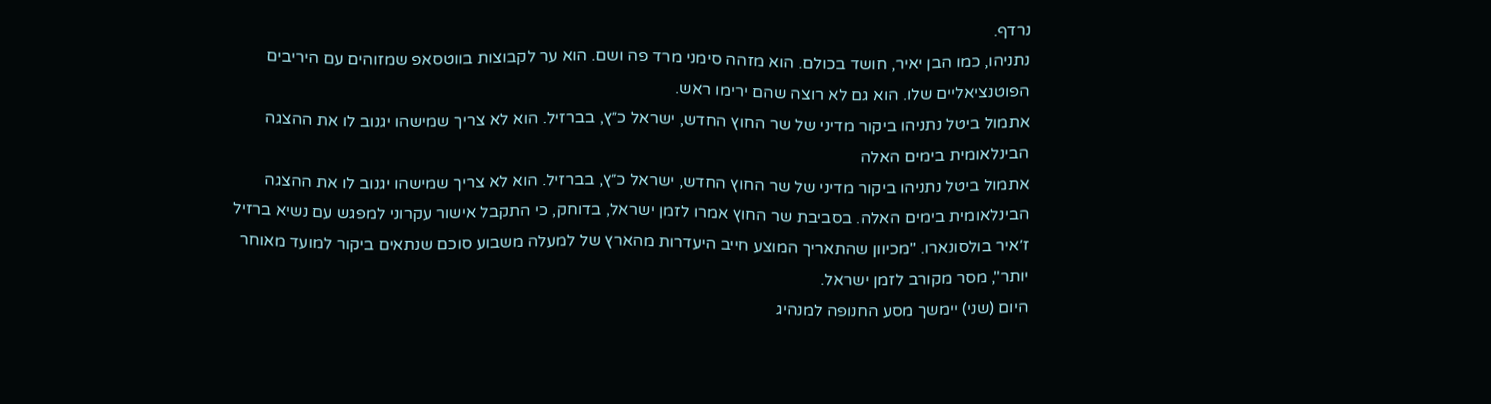נרדף.
נתניהו, כמו הבן יאיר, חושד בכולם. הוא מזהה סימני מרד פה ושם. הוא ער לקבוצות בווטסאפ שמזוהים עם היריבים הפוטנציאליים שלו. הוא גם לא רוצה שהם ירימו ראש.
אתמול ביטל נתניהו ביקור מדיני של שר החוץ החדש, ישראל כ״ץ, בברזיל. הוא לא צריך שמישהו יגנוב לו את ההצגה הבינלאומית בימים האלה
אתמול ביטל נתניהו ביקור מדיני של שר החוץ החדש, ישראל כ״ץ, בברזיל. הוא לא צריך שמישהו יגנוב לו את ההצגה הבינלאומית בימים האלה. בסביבת שר החוץ אמרו לזמן ישראל, בדוחק, כי התקבל אישור עקרוני למפגש עם נשיא ברזיל ז׳איר בולסונארו. "מכיוון שהתאריך המוצע חייב היעדרות מהארץ של למעלה משבוע סוכם שנתאים ביקור למועד מאוחר יותר", מסר מקורב לזמן ישראל.
היום (שני) יימשך מסע החנופה למנהיג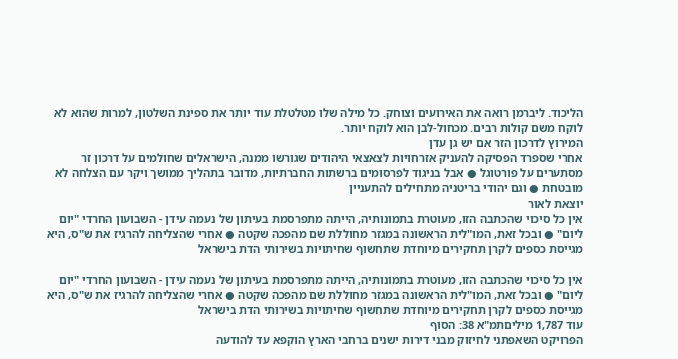הליכוד. ליברמן רואה את האירועים וצוחק. כל מילה שלו מטלטלת עוד יותר את ספינת השלטון, למרות שהוא לא לוקח משם קולות רבים. מכחול-לבן הוא לוקח יותר.
המירוץ לדרכון הזר אם יש גן עדן
אחרי שספרד הפסיקה להעניק אזרחויות לצאצאי היהודים שגורשו ממנה, הישראלים שחולמים על דרכון זר מסתערים על פורטוגל ● אבל בניגוד לפרסומים ברשתות החברתיות, מדובר בתהליך ממושך ויקר עם הצלחה לא מובטחת ● וגם יהודי בריטניה מתחילים להתעניין
יוצאת לאור
אין כל סיכוי שהכתבה הזו, מעוטרת בתמונותיה, הייתה מתפרסמת בעיתון של נעמה עידן - השבועון החרדי "יום ליום" ● ובכל זאת, המו"לית הראשונה במגזר מחוללת שם מהפכה שקטה ● אחרי שהצליחה להרגיז את ש"ס, היא מגייסת כספים לקרן תחקירים מיוחדת שתחשוף שחיתויות בשירותי הדת בישראל

אין כל סיכוי שהכתבה הזו, מעוטרת בתמונותיה, הייתה מתפרסמת בעיתון של נעמה עידן - השבועון החרדי "יום ליום" ● ובכל זאת, המו"לית הראשונה במגזר מחוללת שם מהפכה שקטה ● אחרי שהצליחה להרגיז את ש"ס, היא מגייסת כספים לקרן תחקירים מיוחדת שתחשוף שחיתויות בשירותי הדת בישראל
עוד 1,787 מיליםתמ"א 38: הסוף
הפרויקט השאפתני לחיזוק מבני דירות ישנים ברחבי הארץ הוקפא עד להודעה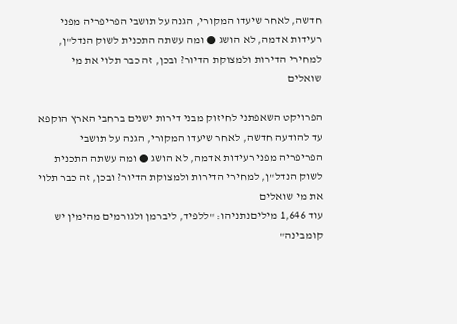חדשה, לאחר שיעדו המקורי, הגנה על תושבי הפריפריה מפני רעידות אדמה, לא הושג ● ומה עשתה התכנית לשוק הנדל"ן, למחירי הדירות ולמצוקת הדיור? ובכן, זה כבר תלוי את מי שואלים

הפרויקט השאפתני לחיזוק מבני דירות ישנים ברחבי הארץ הוקפא עד להודעה חדשה, לאחר שיעדו המקורי, הגנה על תושבי הפריפריה מפני רעידות אדמה, לא הושג ● ומה עשתה התכנית לשוק הנדל"ן, למחירי הדירות ולמצוקת הדיור? ובכן, זה כבר תלוי את מי שואלים
עוד 1,646 מיליםנתניהו: "ללפיד, ליברמן ולגורמים מהימין יש קומבינה"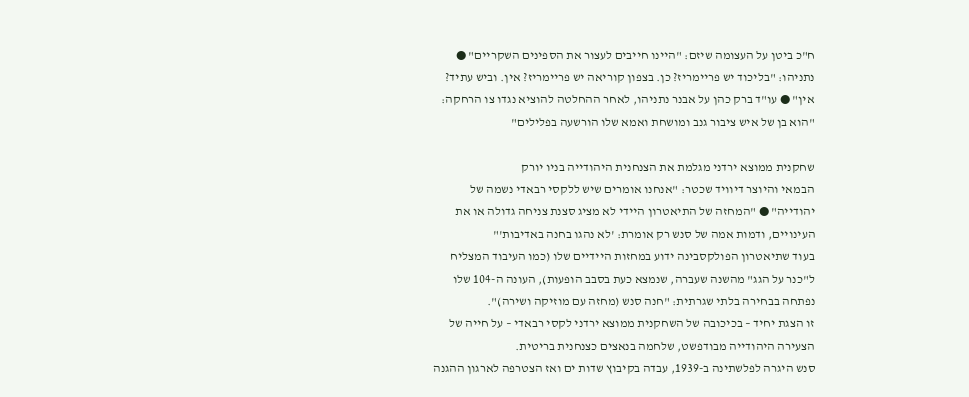ח"כ ביטן על העצומה שיזם: "היינו חייבים לעצור את הספינים השקריים" ● נתניהו: "בליכוד יש פריימריז? כן. בצפון קוריאה יש פריימריז? אין. וביש עתיד? אין" ● עו"ד ברק כהן על אבנר נתניהו, לאחר ההחלטה להוציא נגדו צו הרחקה: "הוא בן של איש ציבור גנב ומושחת ואמא שלו הורשעה בפלילים"

שחקנית ממוצא ירדני מגלמת את הצנחנית היהודייה בניו יורק
הבמאי והיוצר דיוויד שכטר: "אנחנו אומרים שיש ללקסי רבאדי נשמה של יהודייה" ● "המחזה של התיאטרון היידי לא מציג סצנת צניחה גדולה או את העינויים, ודמות אמה של סנש רק אומרת: 'לא נהגו בחנה באדיבות'"
בעוד שתיאטרון הפולקסבינה ידוע במחזות היידיים שלו (כמו העיבוד המצליח ל"כנר על הגג" מהשנה שעברה, שנמצא כעת בסבב הופעות), העונה ה-104 שלו נפתחה בבחירה בלתי שגרתית: "חנה סנש (מחזה עם מוזיקה ושירה)".
זו הצגת יחיד – בכיכובה של השחקנית ממוצא ירדני לקסי רבאדי – על חייה של הצעירה היהודייה מבודפשט, שלחמה בנאצים כצנחנית בריטית.
סנש היגרה לפלשתינה ב-1939, עבדה בקיבוץ שדות ים ואז הצטרפה לארגון ההגנה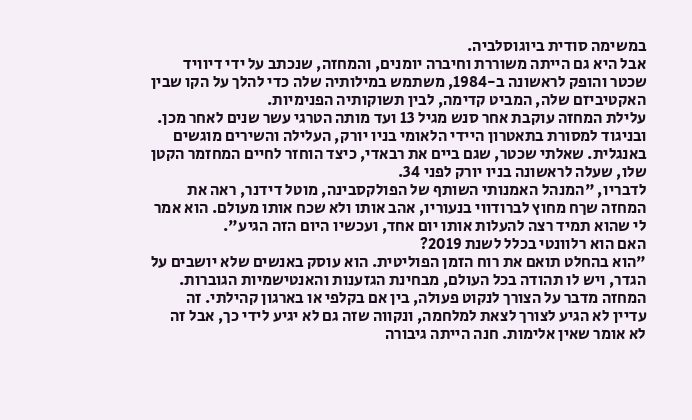במשימה סודית ביוגוסלביה.
אבל היא גם הייתה משוררת וחיברה יומנים, והמחזה, שנכתב על ידי דיוויד שכטר והופק לראשונה ב-1984, משתמש במילותיה שלה כדי להלך על הקו שבין האקטיביזם שלה, המביט קדימה, לבין תשוקותיה הפנימיות.
עלילת המחזה עוקבת אחר סנש מגיל 13 ועד מותה הטרגי עשר שנים לאחר מכן. ובניגוד למסורת בתאטרון היידי הלאומי בניו יורק, העלילה והשירים מוגשים באנגלית. שאלתי שכטר, שגם ביים את רבאדי, כיצד הוחזר לחיים המחזמר הקטן שלו, שעלה לראשונה בניו יורק לפני 34.
לדבריו, "המנהל האמנותי השותף של הפולקסבינה, מוטל דידנר, ראה את המחזה שךח מחוץ לברודווי בנעוריו, אהב אותו ולא שכח אותו מעולם. הוא אמר לי שהוא תמיד רצה להעלות אותו יום אחד, ועכשיו היום הזה הגיע".
האם הוא רלוונטי בכלל לשנת 2019?
"הוא בהחלט תואם את רוח הזמן הפוליטית. הוא עוסק באנשים שלא יושבים על הגדר, ויש לו תהודה בכל העולם, מבחינת הגזענות והאנטישמיות הגוברות. המחזה מדבר על הצורך לנקוט פעולה, בין אם בקלפי או בארגון קהילתי. זה עדיין לא הגיע לצורך לצאת למלחמה, ונקווה שזה גם לא יגיע לידי כך, אבל זה לא אומר שאין אלימות. חנה הייתה גיבורה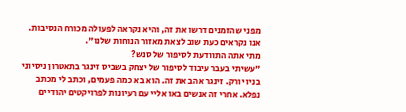מפני שהזמנים דרשו את זה, והיא נקראה לפעולה מכורח הנסיבות. אנו נקראים כעת שוב לצאת מאזור הנוחות שלנו".
מתי אתה התוודעת לסיפור של סנש?
"עשיתי בעבר עיבוד לסיפור של יצחק בשביס זינגר בתאטרון ניסיוני בניו יורק. זינגר אהב את זה. הוא בא כמה פעמים, וכתב לי מכתב נפלא. אחרי זה אנשים באו אליי עם רעיונות לפרויקטים יהודיים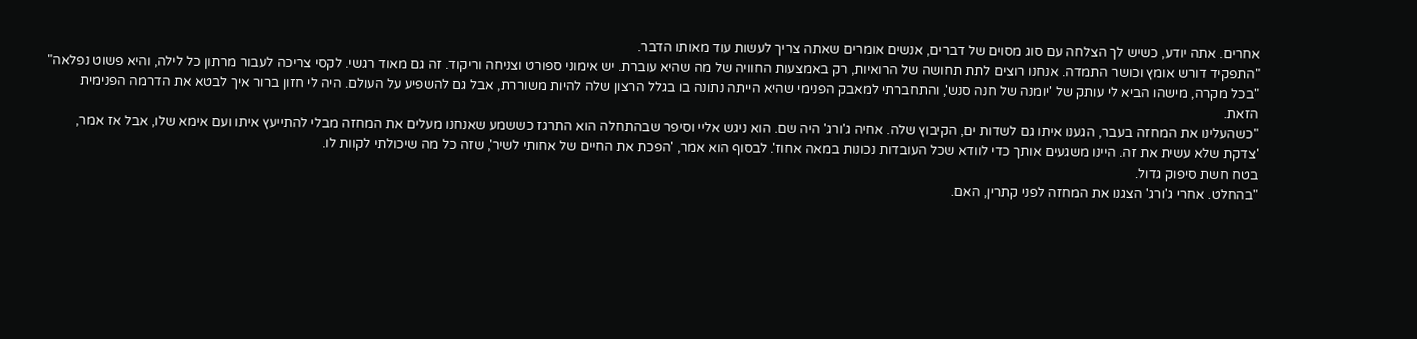אחרים. אתה יודע, כשיש לך הצלחה עם סוג מסוים של דברים, אנשים אומרים שאתה צריך לעשות עוד מאותו הדבר.
"התפקיד דורש אומץ וכושר התמדה. אנחנו רוצים לתת תחושה של הרואיות, רק באמצעות החוויה של מה שהיא עוברת. יש אימוני ספורט וצניחה וריקוד. זה גם מאוד רגשי. לקסי צריכה לעבור מרתון כל לילה, והיא פשוט נפלאה"
"בכל מקרה, מישהו הביא לי עותק של 'יומנה של חנה סנש', והתחברתי למאבק הפנימי שהיא הייתה נתונה בו בגלל הרצון שלה להיות משוררת, אבל גם להשפיע על העולם. היה לי חזון ברור איך לבטא את הדרמה הפנימית הזאת.
"כשהעלינו את המחזה בעבר, הגענו איתו גם לשדות ים, הקיבוץ שלה. אחיה ג'ורג' היה שם. הוא ניגש אליי וסיפר שבהתחלה הוא התרגז כששמע שאנחנו מעלים את המחזה מבלי להתייעץ איתו ועם אימא שלו, אבל אז אמר, 'צדקת שלא עשית את זה. היינו משגעים אותך כדי לוודא שכל העובדות נכונות במאה אחוז'. לבסוף הוא אמר, 'הפכת את החיים של אחותי לשיר', שזה כל מה שיכולתי לקוות לו.
בטח חשת סיפוק גדול.
"בהחלט. אחרי ג'ורג' הצגנו את המחזה לפני קתרין, האם.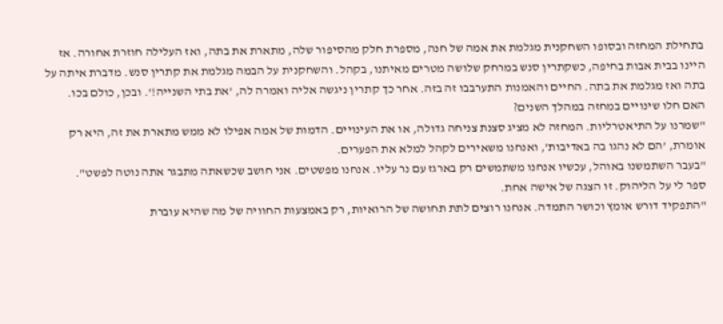בתחילת המחזה ובסופו השחקנית מגלמת את אמה של חנה, מספרת חלק מהסיפור שלה, מתארת את בתה, ואז העלילה חוזרת אחורה. אז היינו בבית אבות בחיפה, כשקתרין סנש במרחק שלושה מטרים מאיתנו, בקהל. והשחקנית על הבמה מגלמת את קתרין סנש. מדברת איתה על בתה ואז מגלמת את בתה. החיים והאמנות התערבבו זה בזה. אחר כך קתרין ניגשה אליה ואמרה לה, 'את בתי השנייה!'. ובכן, כולם בכו.
האם חלו שינויים במחזה במהלך השנים?
"שמרנו על התיאטרליות. המחזה לא מציג סצנת צניחה גדולה, או את העינויים. הדמות של אמה אפילו לא ממש מתארת את זה, היא רק אומרת, 'הם לא נהגו בה באדיבות', ואנחנו משאירים לקהל למלא את הפערים.
"בעבר השתמשנו באוהל, עכשיו אנחנו משתמשים רק בארגז עם נר עליו. אנחנו מפשטים. אני חושב שכשאתה מתבגר אתה נוטה לפשט".
ספר לי על הליהוק. זו הצגה של אישה אחת.
"התפקיד דורש אומץ וכושר התמדה. אנחנו רוצים לתת תחושה של הרואיות, רק באמצעות החוויה של מה שהיא עוברת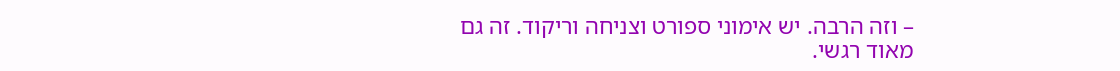– וזה הרבה. יש אימוני ספורט וצניחה וריקוד. זה גם מאוד רגשי.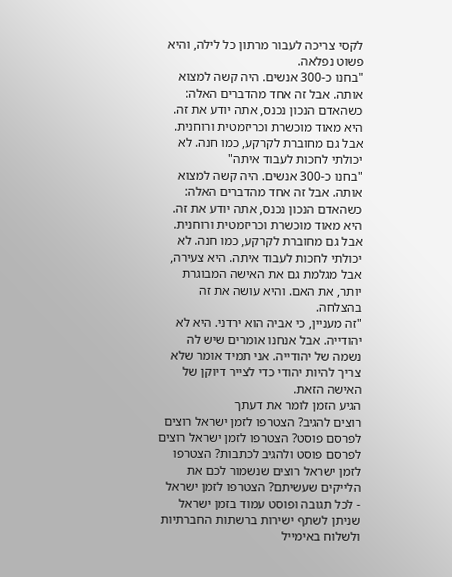לקסי צריכה לעבור מרתון כל לילה, והיא פשוט נפלאה.
"בחנו כ-300 אנשים. היה קשה למצוא אותה. אבל זה אחד מהדברים האלה: כשהאדם הנכון נכנס, אתה יודע את זה. היא מאוד מוכשרת וכריזמטית ורוחנית. אבל גם מחוברת לקרקע, כמו חנה. לא יכולתי לחכות לעבוד איתה"
"בחנו כ-300 אנשים. היה קשה למצוא אותה. אבל זה אחד מהדברים האלה: כשהאדם הנכון נכנס, אתה יודע את זה. היא מאוד מוכשרת וכריזמטית ורוחנית. אבל גם מחוברת לקרקע, כמו חנה. לא יכולתי לחכות לעבוד איתה. היא צעירה, אבל מגלמת גם את האישה המבוגרת יותר, את האם. והיא עושה את זה בהצלחה.
"זה מעניין, כי אביה הוא ירדני. היא לא יהודייה. אבל אנחנו אומרים שיש לה נשמה של יהודייה. אני תמיד אומר שלא צריך להיות יהודי כדי לצייר דיוקן של האישה הזאת.
הגיע הזמן לומר את דעתך
רוצים להגיב? הצטרפו לזמן ישראל רוצים לפרסם פוסט? הצטרפו לזמן ישראל רוצים לפרסם פוסט ולהגיב לכתבות? הצטרפו לזמן ישראל רוצים שנשמור לכם את הלייקים שעשיתם? הצטרפו לזמן ישראל
- לכל תגובה ופוסט עמוד בזמן ישראל שניתן לשתף ישירות ברשתות החברתיות ולשלוח באימייל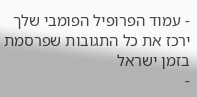- עמוד הפרופיל הפומבי שלך ירכז את כל התגובות שפרסמת בזמן ישראל
-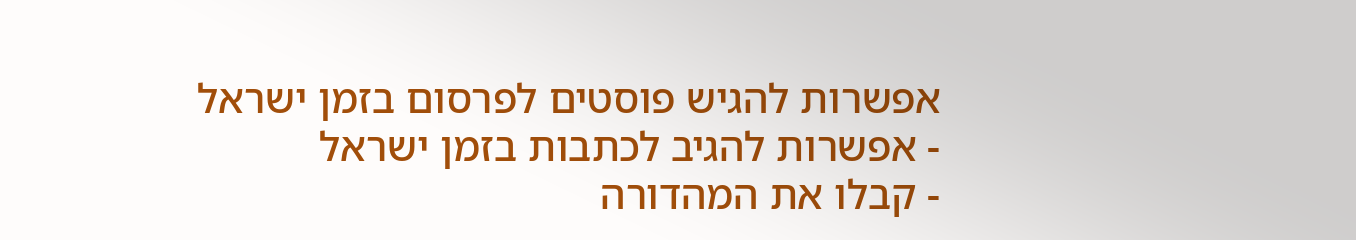אפשרות להגיש פוסטים לפרסום בזמן ישראל
- אפשרות להגיב לכתבות בזמן ישראל
- קבלו את המהדורה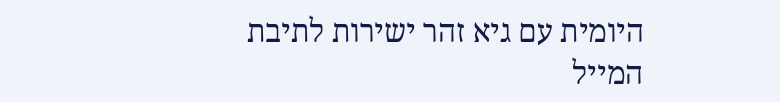היומית עם גיא זהר ישירות לתיבת המייל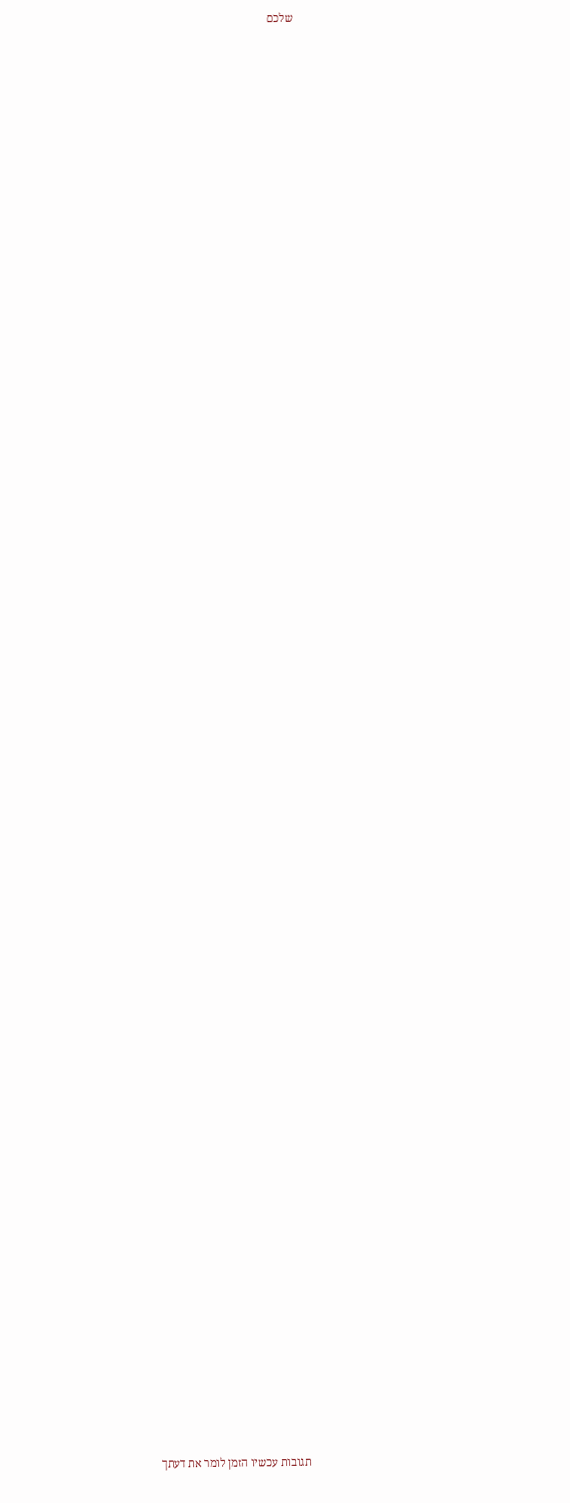שלכם



















































































תגובות עכשיו הזמן לומר את דעתך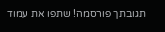תגובתך פורסמה! שתפו את עמוד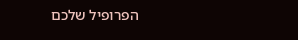הפרופיל שלכם